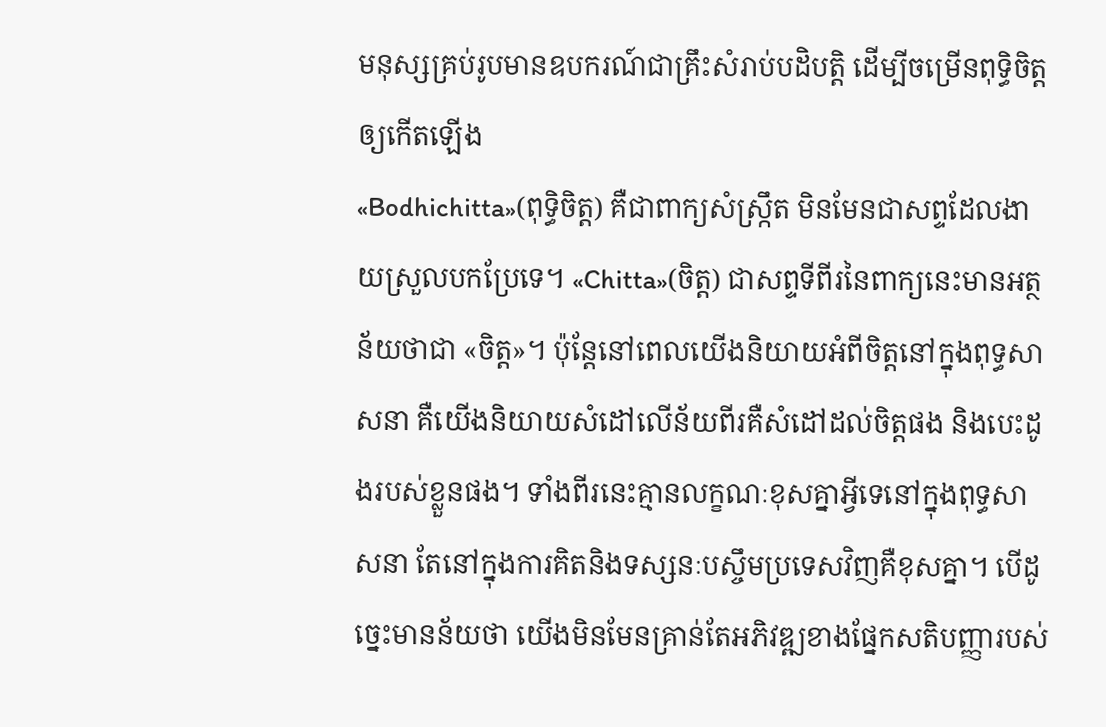មនុស្សគ្រប់រូបមានឧបករណ៍ជាគ្រឹះសំរាប់បដិបត្តិ ដើម្បីចម្រើនពុទ្ធិចិត្តឲ្យកើតឡើង
«Bodhichitta»(ពុទ្ធិចិត្ត) គឺជាពាក្យសំស្រ្កឹត មិនមែនជាសព្ទដែលងាយស្រួលបកប្រែទេ។ «Chitta»(ចិត្ត) ជាសព្ទទីពីរនៃពាក្យនេះមានអត្ថន័យថាជា «ចិត្ត»។ ប៉ុន្តែនៅពេលយើងនិយាយអំពីចិត្តនៅក្នុងពុទ្ធសាសនា គឺយើងនិយាយសំដៅលើន័យពីរគឺសំដៅដល់ចិត្តផង និងបេះដូងរបស់ខ្លួនផង។ ទាំងពីរនេះគ្មានលក្ខណៈខុសគ្នាអ្វីទេនៅក្នុងពុទ្ធសាសនា តែនៅក្នុងការគិតនិងទស្សនៈបស្ចឹមប្រទេសវិញគឺខុសគ្នា។ បើដូច្នេះមានន័យថា យើងមិនមែនគ្រាន់តែអភិវឌ្ឍខាងផ្នែកសតិបញ្ញារបស់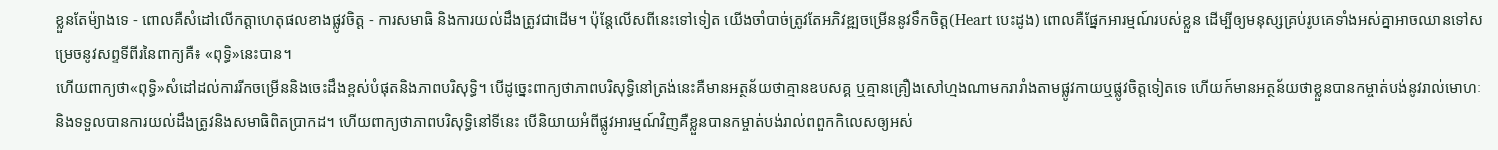ខ្លួនតែម៉្យាងទេ - ពោលគឺសំដៅលើកត្តាហេតុផលខាងផ្លូវចិត្ត - ការសមាធិ និងការយល់ដឹងត្រូវជាដើម។ ប៉ុន្តែលើសពីនេះទៅទៀត យើងចាំបាច់ត្រូវតែអភិវឌ្ឍចម្រើននូវទឹកចិត្ត(Heart បេះដូង) ពោលគឺផ្នែកអារម្មណ៍របស់ខ្លួន ដើម្បីឲ្យមនុស្សគ្រប់រូបគេទាំងអស់គ្នាអាចឈានទៅសម្រេចនូវសព្ទទីពីរនៃពាក្យគឺ៖ «ពុទ្ធិ»នេះបាន។
ហើយពាក្យថា«ពុទ្ធិ»សំដៅដល់ការរីកចម្រើននិងចេះដឹងខ្ពស់បំផុតនិងភាពបរិសុទ្ធិ។ បើដូច្នេះពាក្យថាភាពបរិសុទ្ធិនៅត្រង់នេះគឺមានអត្ថន័យថាគ្មានឧបសគ្គ ឬគ្មានគ្រឿងសៅហ្មងណាមករារាំងតាមផ្លូវកាយឬផ្លូវចិត្តទៀតទេ ហើយក៍មានអត្ថន័យថាខ្លួនបានកម្ចាត់បង់នូវរាល់មោហៈ និងទទួលបានការយល់ដឹងត្រូវនិងសមាធិពិតប្រាកដ។ ហើយពាក្យថាភាពបរិសុទ្ធិនៅទីនេះ បើនិយាយអំពីផ្លូវអារម្មណ៍វិញគឺខ្លួនបានកម្ចាត់បង់រាល់ពពួកកិលេសឲ្យអស់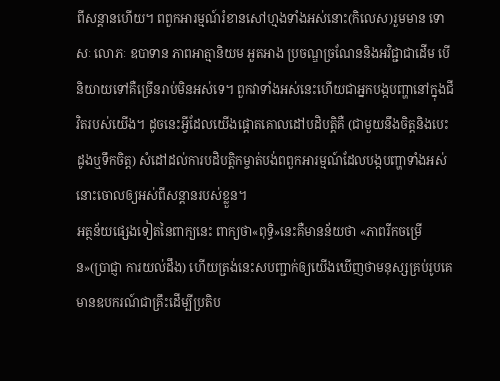ពីសន្តានហើយ។ ពពួកអារម្មណ៍រំខានសៅហ្មងទាំងអស់នោះ(កិលេស)រួមមាន ទោសៈ លោភៈ ឧបាទាន ភាពអាត្មានិយម អួតអាង ប្រចណ្ឌច្រណែននិងអវិជ្ជាជាដើម បើនិយាយទៅគឺច្រើនរាប់មិនអស់ទេ។ ពួកវាទាំងអស់នេះហើយជាអ្នកបង្កបញ្ហានៅក្នុងជីវិតរបស់យើង។ ដូចនេះអ្វីដែលយើងផ្តោតគោលដៅបដិបត្តិគឺ (ជាមួយនឹងចិត្តនិងបេះដូងឬទឹកចិត្ត) សំដៅដល់ការបដិបត្តិកម្ចាត់បង់ពពួកអារម្មណ៍ដែលបង្កបញ្ហាទាំងអស់នោះចោលឲ្យអស់ពីសន្តានរបស់ខ្លួន។
អត្ថន័យផ្សេងទៀតនៃពាក្យនេះ ពាក្យថា«ពុទ្ធិ»នេះគឺមានន័យថា «ភាពរីកចម្រើន»(ប្រាជ្ញា ការយល់ដឹង) ហើយត្រង់នេះសបញ្ជាក់ឲ្យយើងឃើញថាមនុស្សគ្រប់រូបគេមានឧបករណ៍ជាគ្រឹះដើម្បីប្រតិប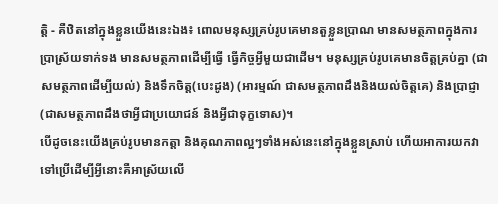ត្តិ - គឺឋិតនៅក្នុងខ្លួនយើងនេះឯង៖ ពោលមនុស្សគ្រប់រូបគេមានតួខ្លួនប្រាណ មានសមត្ថភាពក្នុងការប្រាស្រ័យទាក់ទង មានសមត្ថភាពដើម្បីធ្វើ ធ្វើកិច្ចអ្វីមួយជាដើម។ មនុស្សគ្រប់រូបគេមានចិត្តគ្រប់គ្នា (ជាសមត្ថភាពដើម្បីយល់) និងទឹកចិត្ត(បេះដូង) (អារម្មណ៍ ជាសមត្ថភាពដឹងនិងយល់ចិត្តគេ) និងប្រាជ្ញា (ជាសមត្ថភាពដឹងថាអ្វីជាប្រយោជន៍ និងអ្វីជាទុក្ខទោស)។
បើដូចនេះយើងគ្រប់រូបមានកត្តា និងគុណភាពល្អៗទាំងអស់នេះនៅក្នុងខ្លួនស្រាប់ ហើយអាការយកវាទៅប្រើដើម្បីអ្វីនោះគឺអាស្រ័យលើ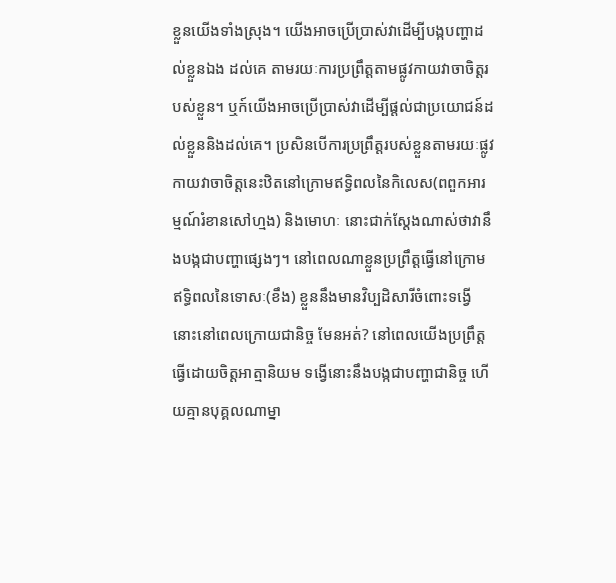ខ្លួនយើងទាំងស្រុង។ យើងអាចប្រើប្រាស់វាដើម្បីបង្កបញ្ហាដល់ខ្លួនឯង ដល់គេ តាមរយៈការប្រព្រឹត្តតាមផ្លូវកាយវាចាចិត្តរបស់ខ្លួន។ ឬក៍យើងអាចប្រើប្រាស់វាដើម្បីផ្តល់ជាប្រយោជន៍ដល់ខ្លួននិងដល់គេ។ ប្រសិនបើការប្រព្រឹត្តរបស់ខ្លួនតាមរយៈផ្លូវកាយវាចាចិត្តនេះឋិតនៅក្រោមឥទ្ធិពលនៃកិលេស(ពពួកអារម្មណ៍រំខានសៅហ្មង) និងមោហៈ នោះជាក់ស្តែងណាស់ថាវានឹងបង្កជាបញ្ហាផ្សេងៗ។ នៅពេលណាខ្លួនប្រព្រឹត្តធ្វើនៅក្រោមឥទ្ធិពលនៃទោសៈ(ខឹង) ខ្លួននឹងមានវិប្បដិសារីចំពោះទង្វើនោះនៅពេលក្រោយជានិច្ច មែនអត់? នៅពេលយើងប្រព្រឹត្តធ្វើដោយចិត្តអាត្មានិយម ទង្វើនោះនឹងបង្កជាបញ្ហាជានិច្ច ហើយគ្មានបុគ្គលណាម្នា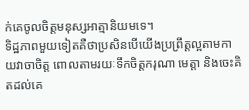ក់គេចូលចិត្តមនុស្សអាត្មានិយមទេ។
ទិដ្ឋភាពមួយទៀតគឺថាប្រសិនបើយើងប្រព្រឹត្តល្អតាមកាយវាចាចិត្ត ពោលតាមរយៈទឹកចិត្តករុណា មេត្តា និងចេះគិតដល់គេ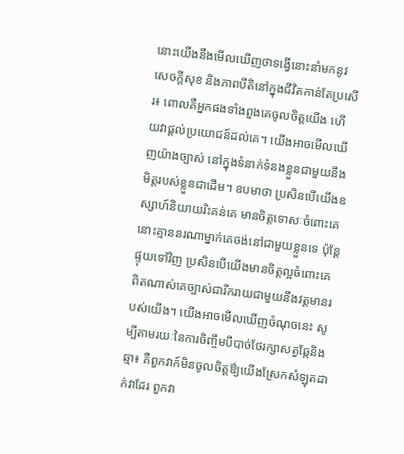នោះយើងនឹងមើលឃើញថាទង្វើនោះនាំមកនូវសេចក្តីសុខ និងភាពបីតិនៅក្នុងជីវិតកាន់តែប្រសើរ៖ ពោលគឺអ្នកផងទាំងពួងគេចូលចិត្តយើង ហើយវាផ្តល់ប្រយោជន៍ដល់គេ។ យើងអាចមើលឃើញយ៉ាងច្បាស់ នៅក្នុងទំនាក់ទំនងខ្លួនជាមួយនឹងមិត្តរបស់ខ្លួនជាដើម។ ឧបមាថា ប្រសិនបើយើងឧស្សាហ៍និយាយរិះគន់គេ មានចិត្តទោសៈចំពោះគេ នោះគ្មាននរណាម្នាក់គេចង់នៅជាមួយខ្លួនទេ ប៉ុន្តែផ្ទុយទៅវិញ ប្រសិនបើយើងមានចិត្តល្អចំពោះគេ ពិតណាស់គេច្បាស់ជារីករាយជាមួយនឹងវត្តមានរបស់យើង។ យើងអាចមើលឃើញចំណុចនេះ សូម្បីតាមរយៈនៃការចិញ្ចឹមបីបាច់ថែរក្សាសត្វឆ្កែនិងឆ្មា៖ គឺពួកវាក៍មិនចូលចិត្តឳ្យយើងស្រែកសំឡុតដាក់វាដែរ ពួកវា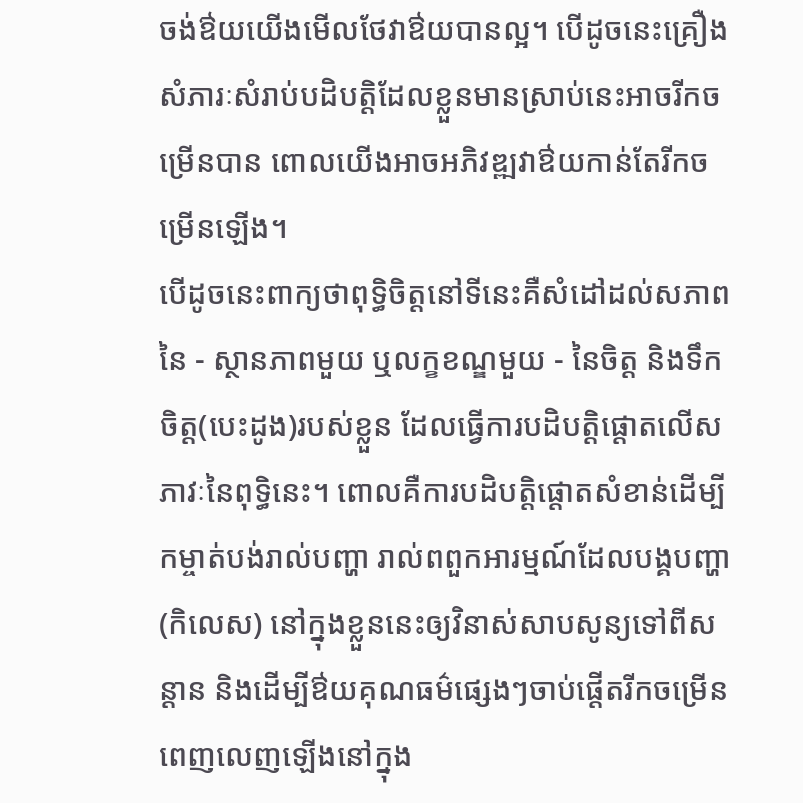ចង់ឳយយើងមើលថែវាឳយបានល្អ។ បើដូចនេះគ្រឿងសំភារៈសំរាប់បដិបត្តិដែលខ្លួនមានស្រាប់នេះអាចរីកចម្រើនបាន ពោលយើងអាចអភិវឌ្ឍវាឳយកាន់តែរីកចម្រើនឡើង។
បើដូចនេះពាក្យថាពុទ្ធិចិត្តនៅទីនេះគឺសំដៅដល់សភាពនៃ - ស្ថានភាពមួយ ឬលក្ខខណ្ឌមួយ - នៃចិត្ត និងទឹកចិត្ត(បេះដូង)របស់ខ្លួន ដែលធ្វើការបដិបត្តិផ្តោតលើសភាវៈនៃពុទ្ធិនេះ។ ពោលគឺការបដិបត្តិផ្តោតសំខាន់ដើម្បីកម្ចាត់បង់រាល់បញ្ហា រាល់ពពួកអារម្មណ៍ដែលបង្គបញ្ហា(កិលេស) នៅក្នុងខ្លួននេះឲ្យវិនាស់សាបសូន្យទៅពីសន្តាន និងដើម្បីឳយគុណធម៌ផ្សេងៗចាប់ផ្តើតរីកចម្រើនពេញលេញឡើងនៅក្នុង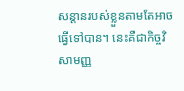សន្តានរបស់ខ្លួនតាមតែអាចធ្វើទៅបាន។ នេះគឺជាកិច្ចវិសាមញ្ញ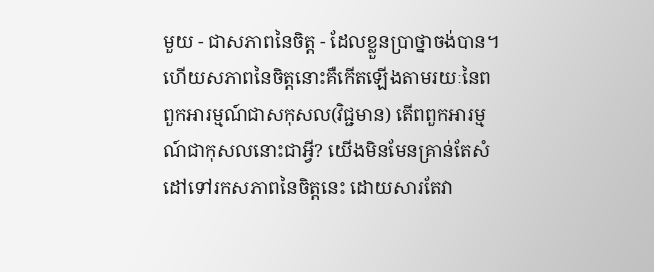មួយ - ជាសភាពនៃចិត្ត - ដែលខ្លួនប្រាថ្នាចង់បាន។
ហើយសភាពនៃចិត្តនោះគឺកើតឡើងតាមរយៈនៃពពួកអារម្មណ៍ជាសកុសល(វិជ្ជមាន) តើពពួកអារម្មណ៍ជាកុសលនោះជាអ្វី? យើងមិនមែនគ្រាន់តែសំដៅទៅរកសភាពនៃចិត្តនេះ ដោយសារតែវា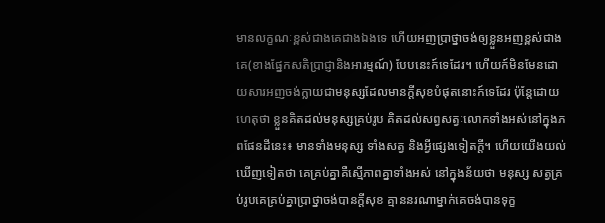មានលក្ខណៈខ្ពស់ជាងគេជាងឯងទេ ហើយអញប្រាថ្នាចង់ឲ្យខ្លួនអញខ្ពស់ជាងគេ(ខាងផ្នែកសតិប្រាជ្ញានិងអារម្មណ៍) បែបនេះក៍ទេដែរ។ ហើយក៍មិនមែនដោយសារអញចង់ក្លាយជាមនុស្សដែលមានក្តីសុខបំផុតនោះក៍ទេដែរ ប៉ុន្តែដោយហេតុថា ខ្លួនគិតដល់មនុស្សគ្រប់រូប គិតដល់សព្វសត្វៈលោកទាំងអស់នៅក្នុងភពផែនដីនេះ៖ មានទាំងមនុស្ស ទាំងសត្វ និងអ្វីផ្សេងទៀតក្តី។ ហើយយើងយល់ឃើញទៀតថា គេគ្រប់គ្នាគឺស្មើភាពគ្នាទាំងអស់ នៅក្នុងន័យថា មនុស្ស សត្វគ្រប់រូបគេគ្រប់គ្នាប្រាថ្នាចង់បានក្តីសុខ គ្មាននរណាម្នាក់គេចង់បានទុក្ខ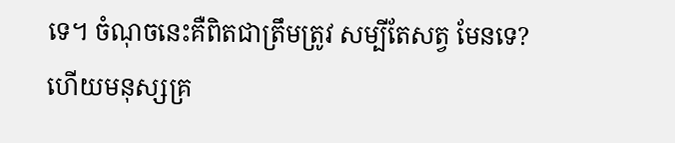ទេ។ ចំណុចនេះគឺពិតជាត្រឹមត្រូវ សម្បីតែសត្វ មែនទេ? ហើយមនុស្សគ្រ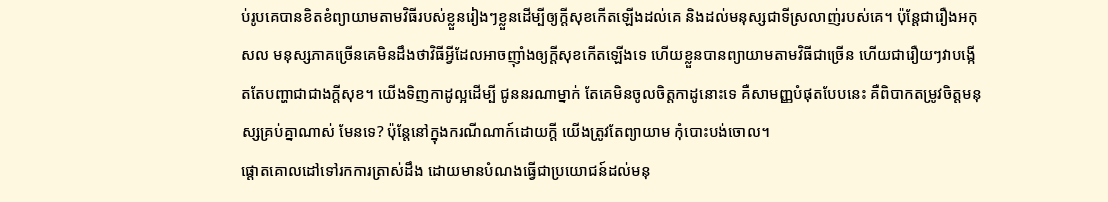ប់រូបគេបានខិតខំព្យាយាមតាមវិធីរបស់ខ្លួនរៀងៗខ្លួនដើម្បីឲ្យក្តីសុខកើតឡើងដល់គេ និងដល់មនុស្សជាទីស្រលាញ់របស់គេ។ ប៉ុន្តែជារឿងអកុសល មនុស្សភាគច្រើនគេមិនដឹងថាវិធីអ្វីដែលអាចញ៉ាំងឲ្យក្តីសុខកើតឡើងទេ ហើយខ្លួនបានព្យាយាមតាមវិធីជាច្រើន ហើយជារឿយៗវាបង្កើតតែបញ្ហាជាជាងក្តីសុខ។ យើងទិញកាដូល្អដើម្បី ជូននរណាម្នាក់ តែគេមិនចូលចិត្តកាដូនោះទេ គឺសាមញ្ញបំផុតបែបនេះ គឺពិបាកតម្រូវចិត្តមនុស្សគ្រប់គ្នាណាស់ មែនទេ? ប៉ុន្តែនៅក្នុងករណីណាក៍ដោយក្តី យើងត្រូវតែព្យាយាម កុំបោះបង់ចោល។
ផ្តោតគោលដៅទៅរកការត្រាស់ដឹង ដោយមានបំណងធ្វើជាប្រយោជន៍ដល់មនុ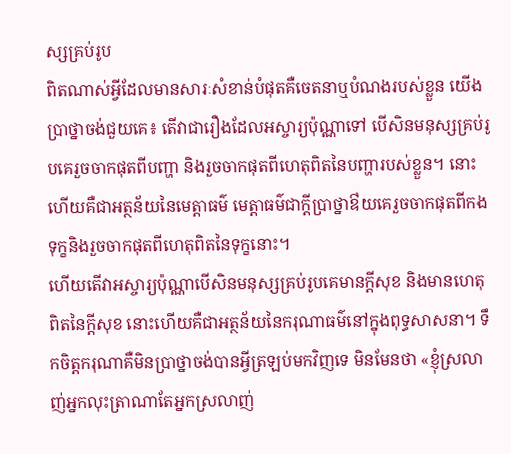ស្សគ្រប់រូប
ពិតណាស់អ្វីដែលមានសារៈសំខាន់បំផុតគឺចេតនាឬបំណងរបស់ខ្លួន យើងប្រាថ្នាចង់ជួយគេ៖ តើវាជារឿងដែលអស្ចារ្យប៉ុណ្ណាទៅ បើសិនមនុស្សគ្រប់រូបគេរួចចាកផុតពីបញ្ហា និងរួចចាកផុតពីហេតុពិតនៃបញ្ហារបស់ខ្លួន។ នោះហើយគឺជាអត្ថន័យនៃមេត្តាធម៌ មេត្តាធម៌ជាក្តីប្រាថ្នាឳយគេរួចចាកផុតពីកងទុក្ខនិងរួចចាកផុតពីហេតុពិតនៃទុក្ខនោះ។
ហើយតើវាអស្ចារ្យប៉ុណ្ណាបើសិនមនុស្សគ្រប់រូបគេមានក្តីសុខ និងមានហេតុពិតនៃក្តីសុខ នោះហើយគឺជាអត្ថន័យនៃករុណាធម៌នៅក្នុងពុទ្ធសាសនា។ ទឹកចិត្តករុណាគឺមិនប្រាថ្នាចង់បានអ្វីត្រឡប់មកវិញទេ មិនមែនថា «ខ្ញុំស្រលាញ់អ្នកលុះត្រាណាតែអ្នកស្រលាញ់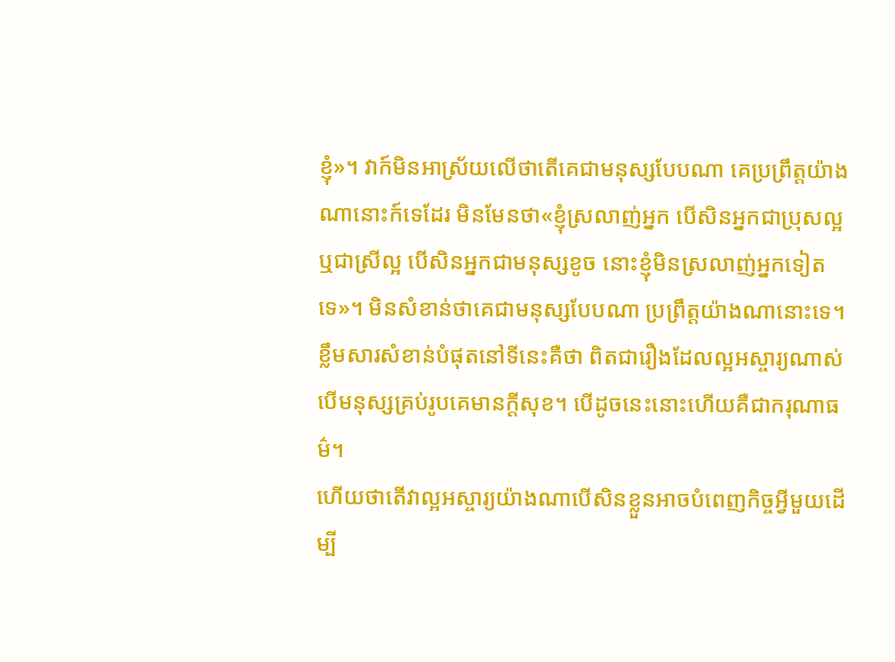ខ្ញុំ»។ វាក៍មិនអាស្រ័យលើថាតើគេជាមនុស្សបែបណា គេប្រព្រឹត្តយ៉ាងណានោះក៍ទេដែរ មិនមែនថា«ខ្ញុំស្រលាញ់អ្នក បើសិនអ្នកជាប្រុសល្អ ឬជាស្រីល្អ បើសិនអ្នកជាមនុស្សខូច នោះខ្ញុំមិនស្រលាញ់អ្នកទៀតទេ»។ មិនសំខាន់ថាគេជាមនុស្សបែបណា ប្រព្រឹត្តយ៉ាងណានោះទេ។ ខ្លឹមសារសំខាន់បំផុតនៅទីនេះគឺថា ពិតជារឿងដែលល្អអស្ចារ្យណាស់ បើមនុស្សគ្រប់រូបគេមានក្តីសុខ។ បើដូចនេះនោះហើយគឺជាករុណាធម៌។
ហើយថាតើវាល្អអស្ចារ្យយ៉ាងណាបើសិនខ្លួនអាចបំពេញកិច្ចអ្វីមួយដើម្បី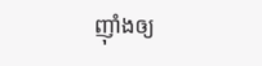ញ៉ាំងឲ្យ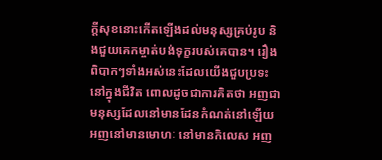ក្តីសុខនោះកើតឡើងដល់មនុស្សគ្រប់រូប និងជួយគេកម្ចាត់បង់ទុក្ខរបស់គេបាន។ រឿងពិបាកៗទាំងអស់នេះដែលយើងជួបប្រទះនៅក្នុងជីវិត ពោលដូចជាការគិតថា អញជាមនុស្សដែលនៅមានដែនកំណត់នៅឡើយ អញនៅមានមោហៈ នៅមានកិលេស អញ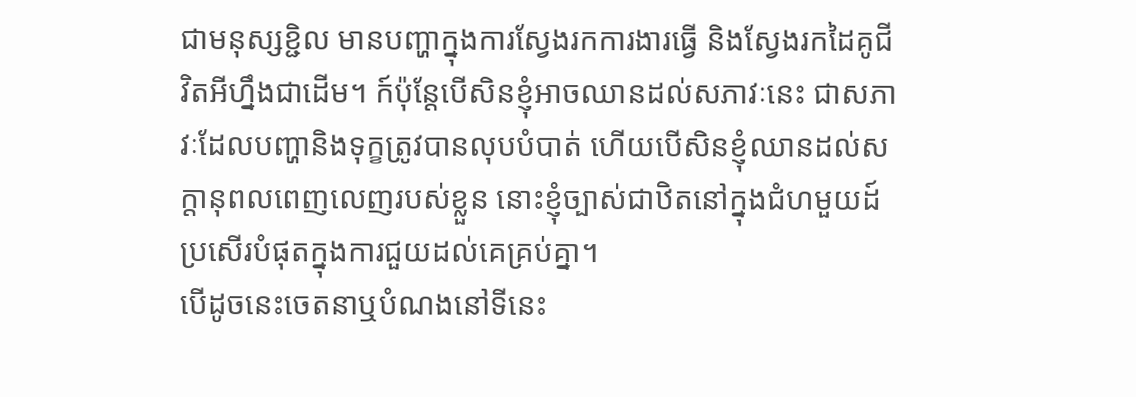ជាមនុស្សខ្ជិល មានបញ្ហាក្នុងការស្វែងរកការងារធ្វើ និងស្វែងរកដៃគូជីវិតអីហ្នឹងជាដើម។ ក៍ប៉ុន្តែបើសិនខ្ញុំអាចឈានដល់សភាវៈនេះ ជាសភាវៈដែលបញ្ហានិងទុក្ខត្រូវបានលុបបំបាត់ ហើយបើសិនខ្ញុំឈានដល់សក្តានុពលពេញលេញរបស់ខ្លួន នោះខ្ញុំច្បាស់ជាឋិតនៅក្នុងជំហមួយដ៍ប្រសើរបំផុតក្នុងការជួយដល់គេគ្រប់គ្នា។
បើដូចនេះចេតនាឬបំណងនៅទីនេះ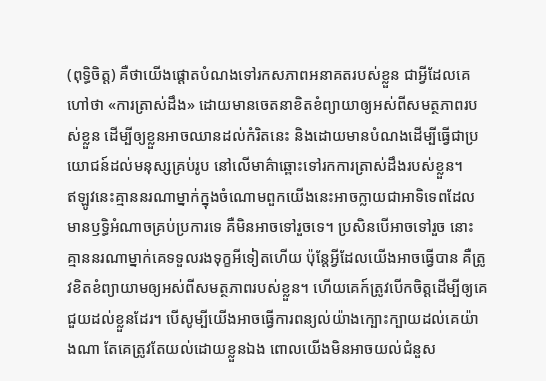(ពុទ្ធិចិត្ត) គឺថាយើងផ្តោតបំណងទៅរកសភាពអនាគតរបស់ខ្លួន ជាអ្វីដែលគេហៅថា «ការត្រាស់ដឹង» ដោយមានចេតនាខិតខំព្យាយាឲ្យអស់ពីសមត្ថភាពរបស់ខ្លួន ដើម្បីឲ្យខ្លួនអាចឈានដល់កំរិតនេះ និងដោយមានបំណងដើម្បីធ្វើជាប្រយោជន៍ដល់មនុស្សគ្រប់រូប នៅលើមាគ៌ាឆ្ពោះទៅរកការត្រាស់ដឹងរបស់ខ្លួន។
ឥឡូវនេះគ្មាននរណាម្នាក់ក្នុងចំណោមពួកយើងនេះអាចក្លាយជាអាទិទេពដែលមានឫទ្ធិអំណាចគ្រប់ប្រការទេ គឺមិនអាចទៅរួចទេ។ ប្រសិនបើអាចទៅរួច នោះគ្មាននរណាម្នាក់គេទទួលរងទុក្ខអីទៀតហើយ ប៉ុន្តែអ្វីដែលយើងអាចធ្វើបាន គឺត្រូវខិតខំព្យាយាមឲ្យអស់ពីសមត្ថភាពរបស់ខ្លួន។ ហើយគេក៍ត្រូវបើកចិត្តដើម្បីឲ្យគេជួយដល់ខ្លួនដែរ។ បើសូម្បីយើងអាចធ្វើការពន្យល់យ៉ាងក្បោះក្បាយដល់គេយ៉ាងណា តែគេត្រូវតែយល់ដោយខ្លួនឯង ពោលយើងមិនអាចយល់ជំនួស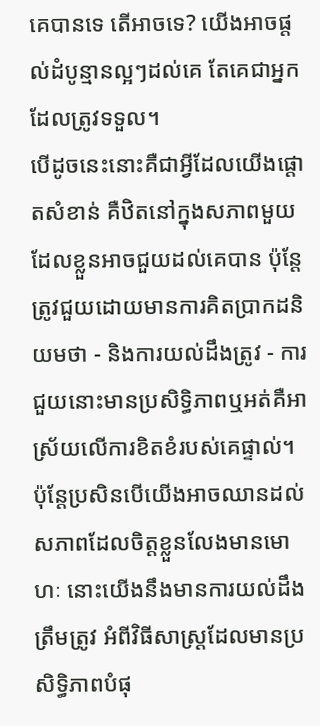គេបានទេ តើអាចទេ? យើងអាចផ្តល់ដំបូន្មានល្អៗដល់គេ តែគេជាអ្នកដែលត្រូវទទួល។
បើដូចនេះនោះគឺជាអ្វីដែលយើងផ្តោតសំខាន់ គឺឋិតនៅក្នុងសភាពមួយដែលខ្លួនអាចជួយដល់គេបាន ប៉ុន្តែត្រូវជួយដោយមានការគិតប្រាកដនិយមថា - និងការយល់ដឹងត្រូវ - ការជួយនោះមានប្រសិទ្ធិភាពឬអត់គឺអាស្រ័យលើការខិតខំរបស់គេផ្ទាល់។ ប៉ុន្តែប្រសិនបើយើងអាចឈានដល់សភាពដែលចិត្តខ្លួនលែងមានមោហៈ នោះយើងនឹងមានការយល់ដឹងត្រឹមត្រូវ អំពីវិធីសាស្រ្តដែលមានប្រសិទ្ធិភាពបំផុ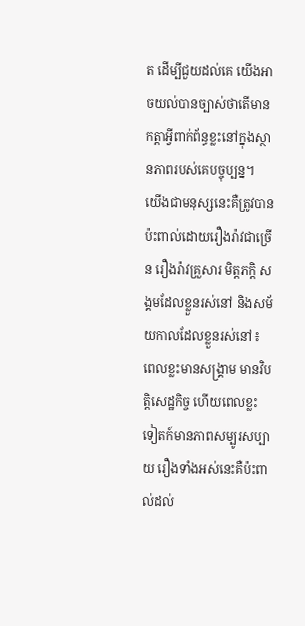ត ដើម្បីជួយដល់គេ យើងអាចយល់បានច្បាស់ថាតើមានកត្តាអ្វីពាក់ព័ន្ធខ្លះនៅក្នុងស្ថានភាពរបស់គេបច្ចុប្បន្ន។
យើងជាមនុស្សនេះគឺត្រូវបានប៉ះពាល់ដោយរឿងរ៉ាវជាច្រើន រឿងរ៉ាវគ្រួសារ មិត្តភក្តិ សង្គមដែលខ្លួនរស់នៅ និងសម័យកាលដែលខ្លួនរស់នៅ៖ ពេលខ្លះមានសង្គ្រាម មានវិបត្តិសេដ្ឋកិច្ច ហើយពេលខ្លះទៀតក៍មានភាពសម្បូរសប្បាយ រឿងទាំងអស់នេះគឺប៉ះពាល់ដល់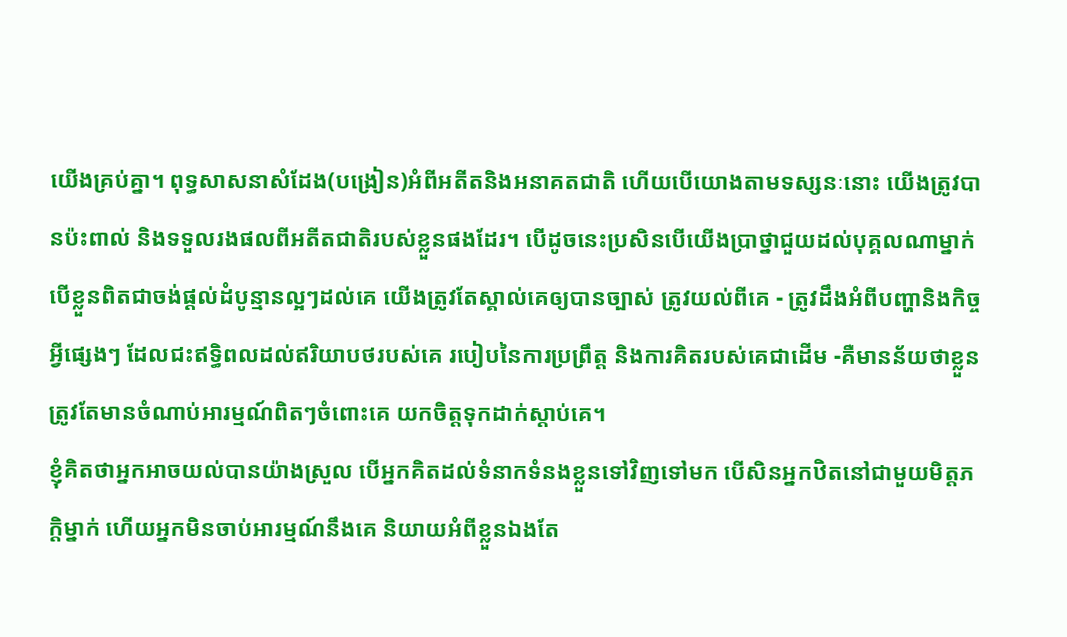យើងគ្រប់គ្នា។ ពុទ្ធសាសនាសំដែង(បង្រៀន)អំពីអតីតនិងអនាគតជាតិ ហើយបើយោងតាមទស្សនៈនោះ យើងត្រូវបានប៉ះពាល់ និងទទួលរងផលពីអតីតជាតិរបស់ខ្លួនផងដែរ។ បើដូចនេះប្រសិនបើយើងប្រាថ្នាជួយដល់បុគ្គលណាម្នាក់ បើខ្លួនពិតជាចង់ផ្តល់ដំបូន្មានល្អៗដល់គេ យើងត្រូវតែស្គាល់គេឲ្យបានច្បាស់ ត្រូវយល់ពីគេ - ត្រូវដឹងអំពីបញ្ហានិងកិច្ចអ្វីផ្សេងៗ ដែលជះឥទ្ធិពលដល់ឥរិយាបថរបស់គេ របៀបនៃការប្រព្រឹត្ត និងការគិតរបស់គេជាដើម -គឺមានន័យថាខ្លួនត្រូវតែមានចំណាប់អារម្មណ៍ពិតៗចំពោះគេ យកចិត្តទុកដាក់ស្តាប់គេ។
ខ្ញុំគិតថាអ្នកអាចយល់បានយ៉ាងស្រួល បើអ្នកគិតដល់ទំនាកទំនងខ្លួនទៅវិញទៅមក បើសិនអ្នកឋិតនៅជាមួយមិត្តភក្តិម្នាក់ ហើយអ្នកមិនចាប់អារម្មណ៍នឹងគេ និយាយអំពីខ្លួនឯងតែ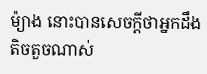ម៉្យាង នោះបានសេចក្តីថាអ្នកដឹងតិចតួចណាស់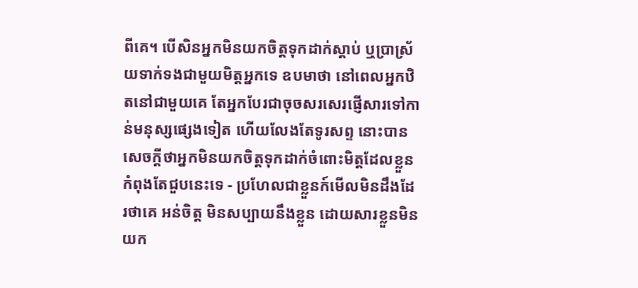ពីគេ។ បើសិនអ្នកមិនយកចិត្តទុកដាក់ស្តាប់ ឬប្រាស្រ័យទាក់ទងជាមួយមិត្តអ្នកទេ ឧបមាថា នៅពេលអ្នកឋិតនៅជាមួយគេ តែអ្នកបែរជាចុចសរសេរផ្ញើសារទៅកាន់មនុស្សផ្សេងទៀត ហើយលែងតែទូរសព្ទ នោះបានសេចក្តីថាអ្នកមិនយកចិត្តទុកដាក់ចំពោះមិត្តដែលខ្លួនកំពុងតែជួបនេះទេ - ប្រហែលជាខ្លួនក៍មើលមិនដឹងដែរថាគេ អន់ចិត្ត មិនសប្បាយនឹងខ្លួន ដោយសារខ្លួនមិនយក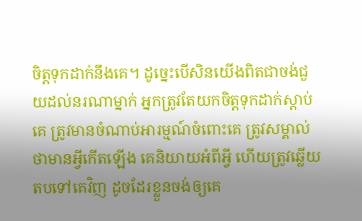ចិត្តទុកដាក់នឹងគេ។ ដូច្នេះបើសិនយើងពិតជាចង់ជួយដល់នរណាម្នាក់ អ្នកត្រូវតែយកចិត្តទុកដាក់ស្តាប់គេ ត្រូវមានចំណាប់អារម្មណ៍ចំពោះគេ ត្រូវសម្គាល់ថាមានអ្វីកើតឡើង គេនិយាយអំពីអ្វី ហើយត្រូវឆ្លើយតបទៅគេវិញ ដូចដែរខ្លួនចង់ឲ្យគេ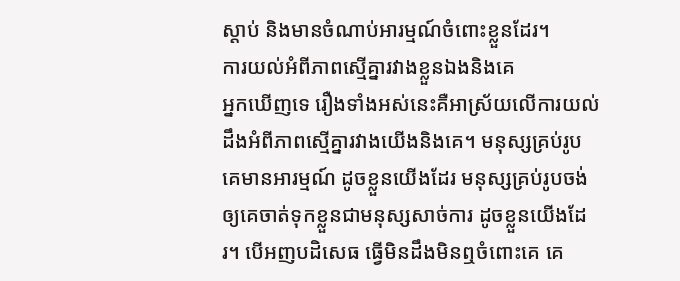ស្តាប់ និងមានចំណាប់អារម្មណ៍ចំពោះខ្លួនដែរ។
ការយល់អំពីភាពស្មើគ្នារវាងខ្លួនឯងនិងគេ
អ្នកឃើញទេ រឿងទាំងអស់នេះគឺអាស្រ័យលើការយល់ដឹងអំពីភាពស្មើគ្នារវាងយើងនិងគេ។ មនុស្សគ្រប់រូបគេមានអារម្មណ៍ ដូចខ្លួនយើងដែរ មនុស្សគ្រប់រូបចង់ឲ្យគេចាត់ទុកខ្លួនជាមនុស្សសាច់ការ ដូចខ្លួនយើងដែរ។ បើអញបដិសេធ ធ្វើមិនដឹងមិនឮចំពោះគេ គេ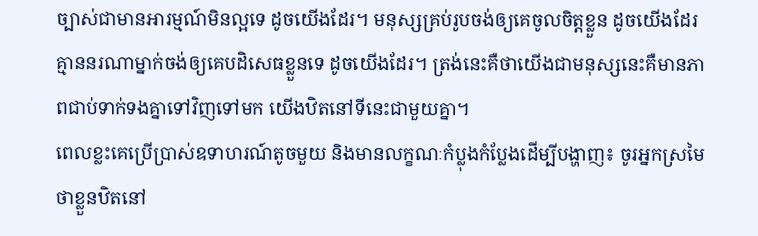ច្បាស់ជាមានអារម្មណ៍មិនល្អទេ ដូចយើងដែរ។ មនុស្សគ្រប់រូបចង់ឲ្យគេចូលចិត្តខ្លួន ដូចយើងដែរ គ្មាននរណាម្នាក់ចង់ឲ្យគេបដិសេធខ្លួនទេ ដូចយើងដែរ។ ត្រង់នេះគឺថាយើងជាមនុស្សនេះគឺមានភាពជាប់ទាក់ទងគ្នាទៅវិញទៅមក យើងឋិតនៅទីនេះជាមួយគ្នា។
ពេលខ្លះគេប្រើប្រាស់ឧទាហរណ៍តូចមួយ និងមានលក្ខណៈកំប្លុងកំប្លែងដើម្បីបង្ហាញ៖ ចូរអ្នកស្រមៃថាខ្លួនឋិតនៅ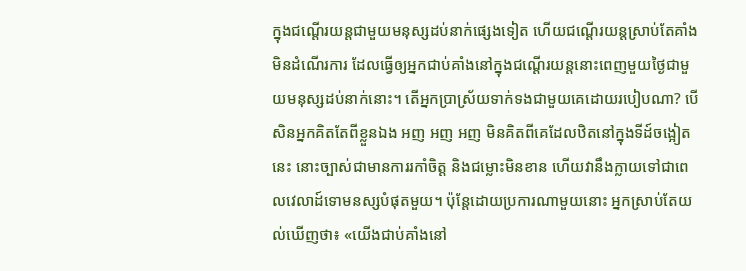ក្នុងជណ្តើរយន្តជាមួយមនុស្សដប់នាក់ផ្សេងទៀត ហើយជណ្តើរយន្តស្រាប់តែគាំងមិនដំណើរការ ដែលធ្វើឲ្យអ្នកជាប់គាំងនៅក្នុងជណ្តើរយន្តនោះពេញមួយថ្ងៃជាមួយមនុស្សដប់នាក់នោះ។ តើអ្នកប្រាស្រ័យទាក់ទងជាមួយគេដោយរបៀបណា? បើសិនអ្នកគិតតែពីខ្លួនឯង អញ អញ អញ មិនគិតពីគេដែលឋិតនៅក្នុងទីដ៍ចង្អៀតនេះ នោះច្បាស់ជាមានការរកាំចិត្ត និងជម្លោះមិនខាន ហើយវានឹងក្លាយទៅជាពេលវេលាដ៍ទោមនស្សបំផុតមួយ។ ប៉ុន្តែដោយប្រការណាមួយនោះ អ្នកស្រាប់តែយល់ឃើញថា៖ «យើងជាប់គាំងនៅ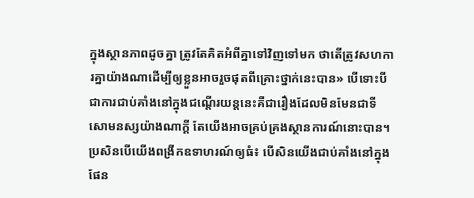ក្នុងស្ថានភាពដូចគ្នា ត្រូវតែគិតអំពីគ្នាទៅវិញទៅមក ថាតើត្រូវសហការគ្នាយ៉ាងណាដើម្បីឲ្យខ្លួនអាចរួចផុតពីគ្រោះថ្នាក់នេះបាន» បើទោះបីជាការជាប់គាំងនៅក្នុងជណ្តើរយន្តនេះគឺជារឿងដែលមិនមែនជាទីសោមនស្សយ៉ាងណាក្តី តែយើងអាចគ្រប់គ្រងស្ថានការណ៍នោះបាន។
ប្រសិនបើយើងពង្រីកឧទាហរណ៍ឲ្យធំ៖ បើសិនយើងជាប់គាំងនៅក្នុងផែន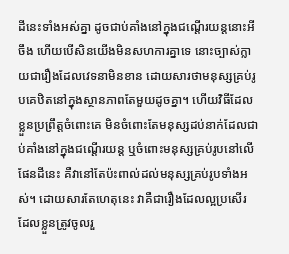ដីនេះទាំងអស់គ្នា ដូចជាប់គាំងនៅក្នុងជណ្តើរយន្តនោះអីចឹង ហើយបើសិនយើងមិនសហការគ្នាទេ នោះច្បាស់ក្លាយជារឿងដែលវេទនាមិនខាន ដោយសារថាមនុស្សគ្រប់រូបគេឋិតនៅក្នុងស្ថានភាពតែមួយដូចគ្នា។ ហើយវិធីដែលខ្លួនប្រព្រឹត្តចំពោះគេ មិនចំពោះតែមនុស្សដប់នាក់ដែលជាប់គាំងនៅក្នុងជណ្តើរយន្ត ឬចំពោះមនុស្សគ្រប់រូបនៅលើផែនដីនេះ គឺវានៅតែប៉ះពាល់ដល់មនុស្សគ្រប់រូបទាំងអស់។ ដោយសារតែហេតុនេះ វាគឺជារឿងដែលល្អប្រសើរ ដែលខ្លួនត្រូវចូលរួ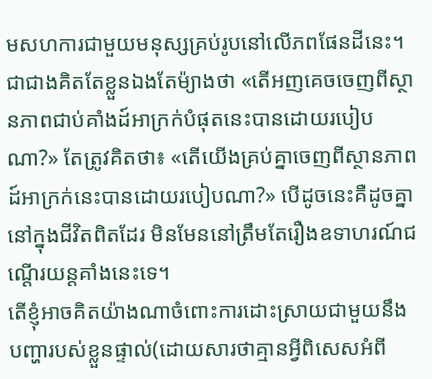មសហការជាមួយមនុស្សគ្រប់រូបនៅលើភពផែនដីនេះ។ ជាជាងគិតតែខ្លួនឯងតែម៉្យាងថា «តើអញគេចចេញពីស្ថានភាពជាប់គាំងដ៍អាក្រក់បំផុតនេះបានដោយរបៀបណា?» តែត្រូវគិតថា៖ «តើយើងគ្រប់គ្នាចេញពីស្ថានភាពដ៍អាក្រក់នេះបានដោយរបៀបណា?» បើដូចនេះគឺដូចគ្នានៅក្នុងជីវិតពិតដែរ មិនមែននៅត្រឹមតែរឿងឧទាហរណ៍ជណ្តើរយន្តគាំងនេះទេ។
តើខ្ញុំអាចគិតយ៉ាងណាចំពោះការដោះស្រាយជាមួយនឹងបញ្ហារបស់ខ្លួនផ្ទាល់(ដោយសារថាគ្មានអ្វីពិសេសអំពី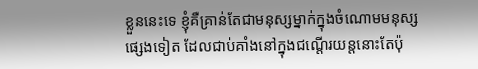ខ្លួននេះទេ ខ្ញុំគឺគ្រាន់តែជាមនុស្សម្នាក់ក្នុងចំណោមមនុស្សផ្សេងទៀត ដែលជាប់គាំងនៅក្នុងជណ្តើរយន្តនោះតែប៉ុ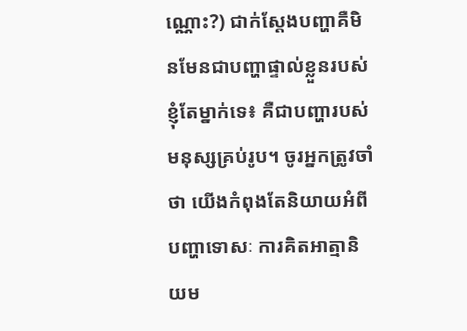ណ្ណោះ?) ជាក់ស្តែងបញ្ហាគឺមិនមែនជាបញ្ហាផ្ទាល់ខ្លួនរបស់ខ្ញុំតែម្នាក់ទេ៖ គឺជាបញ្ហារបស់មនុស្សគ្រប់រូប។ ចូរអ្នកត្រូវចាំថា យើងកំពុងតែនិយាយអំពីបញ្ហាទោសៈ ការគិតអាត្មានិយម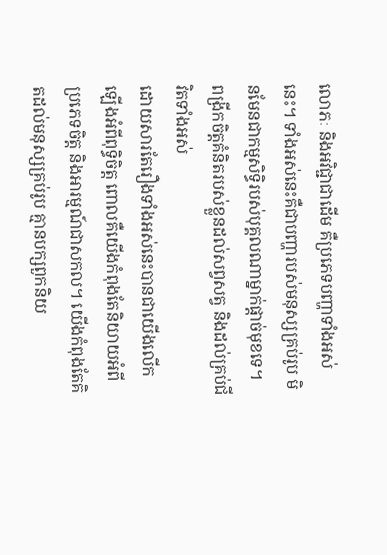លោភៈ និងអវិជ្ជាជាដើម គឺប្រភេទបញ្ហាទាំងអស់នេះ។ ទាំងអស់នេះគឺជាបញ្ហារបស់មនុស្សគ្រប់រូប មិនមែនជាកម្មសិទ្ធិរបស់បុគ្គលណាម្នាក់ផ្តាច់មុខទេ។
ពង្រីកចិត្តគំនិតរបស់ខ្លួនដល់សព្វសត្វ និងដល់គ្រប់ជីវិតទាំងអស់
ដោយសារតែរឿងទាំងអស់នេះបានជាយើងលើកឡើងអំពីពុទ្ធិចិត្ត ពោលគឺយើងកំពុងតែនិយាយអំពីប្រភេទចិត្ត និងអារម្មណ៍ជាសកល។ យើងកំពុងតែគិតដល់មនុស្សគ្រប់រូប គ្មានបក្សពួកនិយ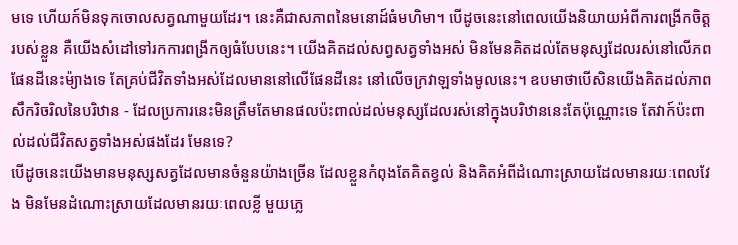មទេ ហើយក៍មិនទុកចោលសត្វណាមួយដែរ។ នេះគឺជាសភាពនៃមនោដ៍ធំមហិមា។ បើដូចនេះនៅពេលយើងនិយាយអំពីការពង្រីកចិត្តរបស់ខ្លួន គឺយើងសំដៅទៅរកការពង្រីកឲ្យធំបែបនេះ។ យើងគិតដល់សព្វសត្វទាំងអស់ មិនមែនគិតដល់តែមនុស្សដែលរស់នៅលើភពផែនដីនេះម៉្យាងទេ តែគ្រប់ជីវិតទាំងអស់ដែលមាននៅលើផែនដីនេះ នៅលើចក្រវាឡទាំងមូលនេះ។ ឧបមាថាបើសិនយើងគិតដល់ភាពសឹករិចរិលនៃបរិឋាន - ដែលប្រការនេះមិនត្រឹមតែមានផលប៉ះពាល់ដល់មនុស្សដែលរស់នៅក្នុងបរិឋាននេះតែប៉ុណ្ណោះទេ តែវាក៍ប៉ះពាល់ដល់ជីវិតសត្វទាំងអស់ផងដែរ មែនទេ?
បើដូចនេះយើងមានមនុស្សសត្វដែលមានចំនួនយ៉ាងច្រើន ដែលខ្លួនកំពុងតែគិតខ្វល់ និងគិតអំពីដំណោះស្រាយដែលមានរយៈពេលវែង មិនមែនដំណោះស្រាយដែលមានរយៈពេលខ្លី មួយភ្លេ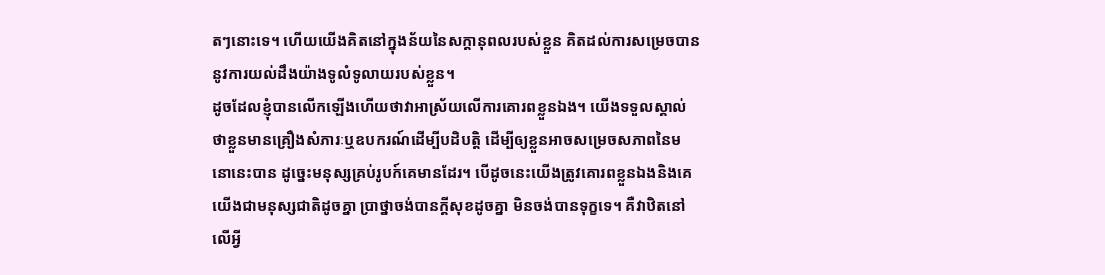តៗនោះទេ។ ហើយយើងគិតនៅក្នុងន័យនៃសក្តានុពលរបស់ខ្លួន គិតដល់ការសម្រេចបាននូវការយល់ដឹងយ៉ាងទូលំទូលាយរបស់ខ្លួន។
ដូចដែលខ្ញុំបានលើកឡើងហើយថាវាអាស្រ័យលើការគោរពខ្លួនឯង។ យើងទទួលស្គាល់ថាខ្លួនមានគ្រឿងសំភារៈឬឧបករណ៍ដើម្បីបដិបត្តិ ដើម្បីឲ្យខ្លួនអាចសម្រេចសភាពនៃមនោនេះបាន ដូច្នេះមនុស្សគ្រប់រូបក៍គេមានដែរ។ បើដូចនេះយើងត្រូវគោរពខ្លួនឯងនិងគេ យើងជាមនុស្សជាតិដូចគ្នា ប្រាថ្នាចង់បានក្តីសុខដូចគ្នា មិនចង់បានទុក្ខទេ។ គឺវាឋិតនៅលើអ្វី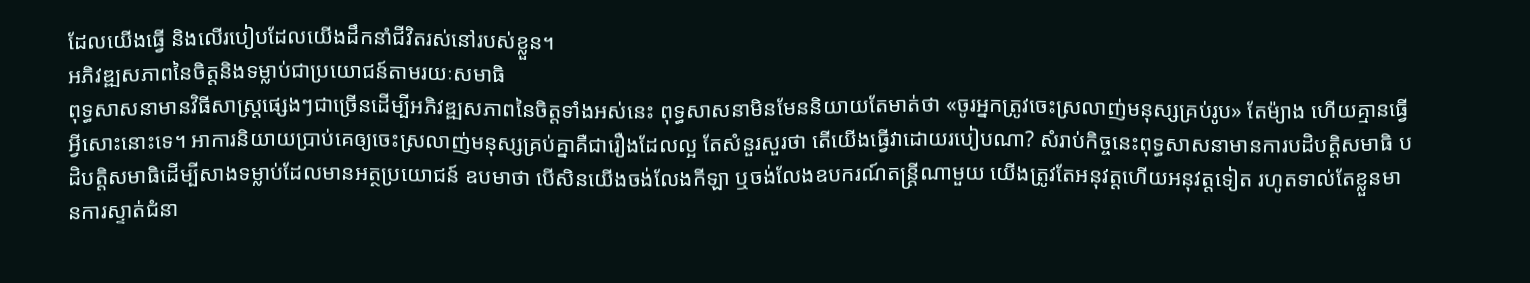ដែលយើងធ្វើ និងលើរបៀបដែលយើងដឹកនាំជីវិតរស់នៅរបស់ខ្លួន។
អភិវឌ្ឍសភាពនៃចិត្តនិងទម្លាប់ជាប្រយោជន៍តាមរយៈសមាធិ
ពុទ្ធសាសនាមានវិធីសាស្រ្តផ្សេងៗជាច្រើនដើម្បីអភិវឌ្ឍសភាពនៃចិត្តទាំងអស់នេះ ពុទ្ធសាសនាមិនមែននិយាយតែមាត់ថា «ចូរអ្នកត្រូវចេះស្រលាញ់មនុស្សគ្រប់រូប» តែម៉្យាង ហើយគ្មានធ្វើអ្វីសោះនោះទេ។ អាការនិយាយប្រាប់គេឲ្យចេះស្រលាញ់មនុស្សគ្រប់គ្នាគឺជារឿងដែលល្អ តែសំនួរសួរថា តើយើងធ្វើវាដោយរបៀបណា? សំរាប់កិច្ចនេះពុទ្ធសាសនាមានការបដិបត្តិសមាធិ បដិបត្តិសមាធិដើម្បីសាងទម្លាប់ដែលមានអត្ថប្រយោជន៍ ឧបមាថា បើសិនយើងចង់លែងកីឡា ឬចង់លែងឧបករណ៍តន្រ្តីណាមួយ យើងត្រូវតែអនុវត្តហើយអនុវត្តទៀត រហូតទាល់តែខ្លួនមានការស្ទាត់ជំនា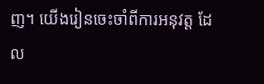ញ។ យើងរៀនចេះចាំពីការអនុវត្ត ដែល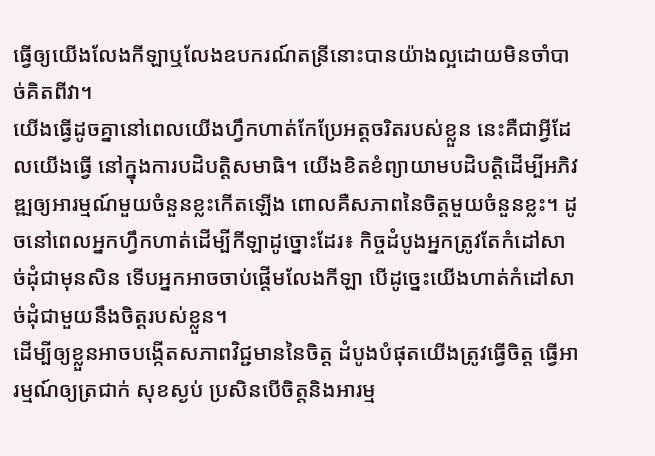ធ្វើឲ្យយើងលែងកីឡាឬលែងឧបករណ៍តន្រីនោះបានយ៉ាងល្អដោយមិនចាំបាច់គិតពីវា។
យើងធ្វើដូចគ្នានៅពេលយើងហ្វឹកហាត់កែប្រែអត្តចរិតរបស់ខ្លួន នេះគឺជាអ្វីដែលយើងធ្វើ នៅក្នុងការបដិបត្តិសមាធិ។ យើងខិតខំព្យាយាមបដិបត្តិដើម្បីអភិវឌ្ឍឲ្យអារម្មណ៍មួយចំនួនខ្លះកើតឡើង ពោលគឺសភាពនៃចិត្តមួយចំនួនខ្លះ។ ដូចនៅពេលអ្នកហ្វឹកហាត់ដើម្បីកីឡាដូច្នោះដែរ៖ កិច្ចដំបូងអ្នកត្រូវតែកំដៅសាច់ដុំជាមុនសិន ទើបអ្នកអាចចាប់ផ្តើមលែងកីឡា បើដូច្នេះយើងហាត់កំដៅសាច់ដុំជាមួយនឹងចិត្តរបស់ខ្លួន។
ដើម្បីឲ្យខ្លួនអាចបង្កើតសភាពវិជ្ជមាននៃចិត្ត ដំបូងបំផុតយើងត្រូវធ្វើចិត្ត ធ្វើអារម្មណ៍ឲ្យត្រជាក់ សុខស្ងប់ ប្រសិនបើចិត្តនិងអារម្ម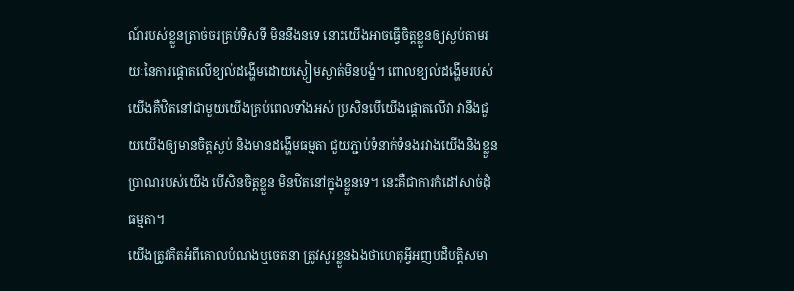ណ៍របស់ខ្លួនត្រាច់ចរគ្រប់ទិសទី មិននឹងនទេ នោះយើងអាចធ្វើចិត្តខ្លួនឲ្យស្ងប់តាមរយៈនៃការផ្តោតលើខ្យល់ដង្ហើមដោយស្ងៀមស្ងាត់មិនបង្ខំ។ ពោលខ្យល់ដង្ហើមរបស់យើងគឺឋិតនៅជាមួយយើងគ្រប់ពេលទាំងអស់ ប្រសិនបើយើងផ្តោតលើវា វានឹងជួយយើងឲ្យមានចិត្តស្ងប់ និងមានដង្ហើមធម្មតា ជួយភ្ជាប់ទំនាក់ទំនងរវាងយើងនិងខ្លួនប្រាណរបស់យើង បើសិនចិត្តខ្លួន មិនឋិតនៅក្នុងខ្លួនទេ។ នេះគឺជាការកំដៅសាច់ដុំធម្មតា។
យើងត្រូវគិតអំពីគោលបំណងឬចេតនា ត្រូវសួរខ្លួនឯងថាហេតុអ្វីអញបដិបត្តិសមា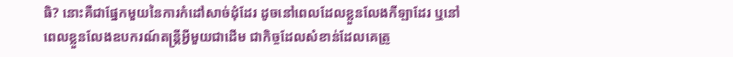ធិ? នោះគឺជាផ្នែកមួយនៃការកំដៅសាច់ដុំដែរ ដូចនៅពេលដែលខ្លួនលែងកីឡាដែរ ឬនៅពេលខ្លួនលែងឧបករណ៍តន្រ្តីអ្វីមួយជាដើម ជាកិច្ចដែលសំខាន់ដែលគេត្រូ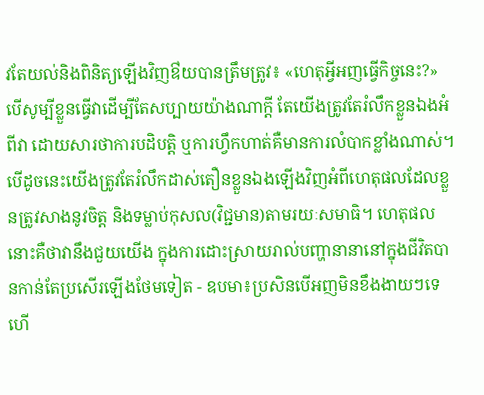វតែយល់និងពិនិត្យឡើងវិញឳយបានត្រឹមត្រូវ៖ «ហេតុអ្វីអញធ្វើកិច្ចនេះ?» បើសូម្បីខ្លួនធ្វើវាដើម្បីតែសប្បាយយ៉ាងណាក្តី តែយើងត្រូវតែរំលឹកខ្លួនឯងអំពីវា ដោយសារថាការបដិបត្តិ ឬការហ្វឹកហាត់គឺមានការលំបាកខ្លាំងណាស់។ បើដូចនេះយើងត្រូវតែរំលឹកដាស់តឿនខ្លួនឯងឡើងវិញអំពីហេតុផលដែលខ្លួនត្រូវសាងនូវចិត្ត និងទម្លាប់កុសល(វិជ្ជមាន)តាមរយៈសមាធិ។ ហេតុផលនោះគឺថាវានឹងជួយយើង ក្នុងការដោះស្រាយរាល់បញ្ហានានានៅក្នុងជីវិតបានកាន់តែប្រសើរឡើងថែមទៀត - ឧបមា៖ប្រសិនបើអញមិនខឹងងាយៗទេ ហើ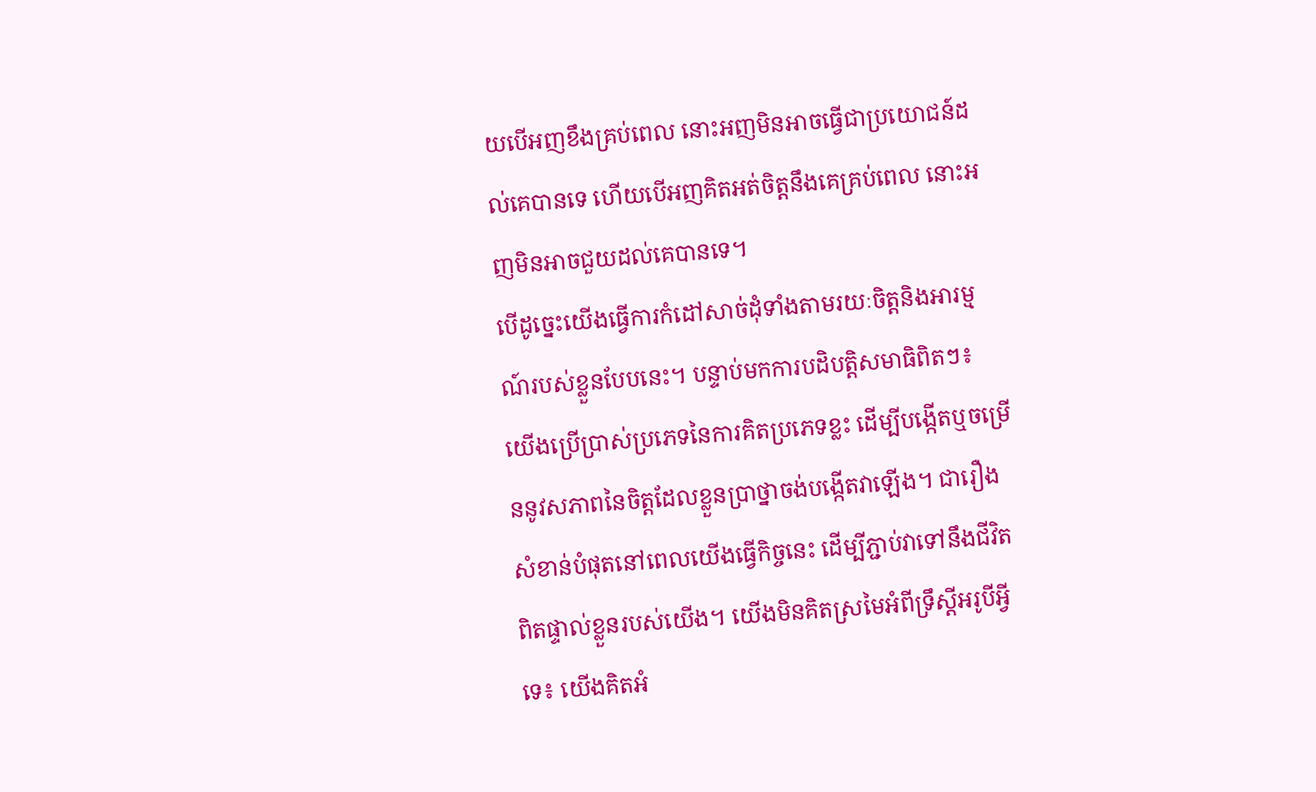យបើអញខឹងគ្រប់ពេល នោះអញមិនអាចធ្វើជាប្រយោជន៍ដល់គេបានទេ ហើយបើអញគិតអត់ចិត្តនឹងគេគ្រប់ពេល នោះអញមិនអាចជួយដល់គេបានទេ។
បើដូច្នេះយើងធ្វើការកំដៅសាច់ដុំទាំងតាមរយៈចិត្តនិងអារម្មណ៍របស់ខ្លួនបែបនេះ។ បន្ទាប់មកការបដិបត្តិសមាធិពិតៗ៖ យើងប្រើប្រាស់ប្រភេទនៃការគិតប្រភេទខ្លះ ដើម្បីបង្កើតឬចម្រើននូវសភាពនៃចិត្តដែលខ្លួនប្រាថ្នាចង់បង្កើតវាឡើង។ ជារឿងសំខាន់បំផុតនៅពេលយើងធ្វើកិច្ចនេះ ដើម្បីភ្ជាប់វាទៅនឹងជីវិតពិតផ្ទាល់ខ្លួនរបស់យើង។ យើងមិនគិតស្រមៃអំពីទ្រឹស្តីអរូបីអ្វីទេ៖ យើងគិតអំ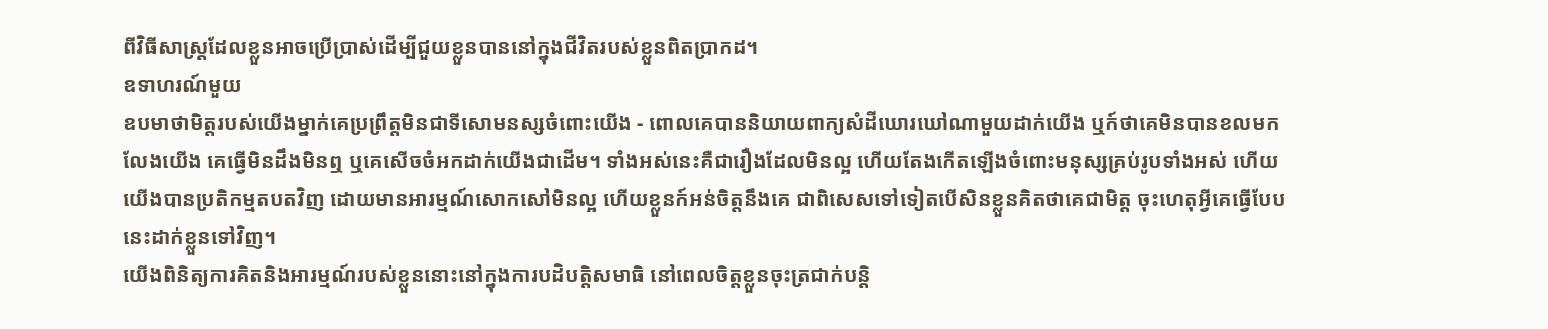ពីវិធីសាស្រ្តដែលខ្លួនអាចប្រើប្រាស់ដើម្បីជួយខ្លួនបាននៅក្នុងជីវិតរបស់ខ្លួនពិតប្រាកដ។
ឧទាហរណ៍មួយ
ឧបមាថាមិត្តរបស់យើងម្នាក់គេប្រព្រឹត្តមិនជាទីសោមនស្សចំពោះយើង - ពោលគេបាននិយាយពាក្យសំដីឃោរឃៅណាមួយដាក់យើង ឬក៍ថាគេមិនបានខលមកលែងយើង គេធ្វើមិនដឹងមិនឮ ឬគេសើចចំអកដាក់យើងជាដើម។ ទាំងអស់នេះគឺជារឿងដែលមិនល្អ ហើយតែងកើតឡើងចំពោះមនុស្សគ្រប់រូបទាំងអស់ ហើយយើងបានប្រតិកម្មតបតវិញ ដោយមានអារម្មណ៍សោកសៅមិនល្អ ហើយខ្លួនក៍អន់ចិត្តនឹងគេ ជាពិសេសទៅទៀតបើសិនខ្លួនគិតថាគេជាមិត្ត ចុះហេតុអ្វីគេធ្វើបែបនេះដាក់ខ្លួនទៅវិញ។
យើងពិនិត្យការគិតនិងអារម្មណ៍របស់ខ្លួននោះនៅក្នុងការបដិបត្តិសមាធិ នៅពេលចិត្តខ្លួនចុះត្រជាក់បន្តិ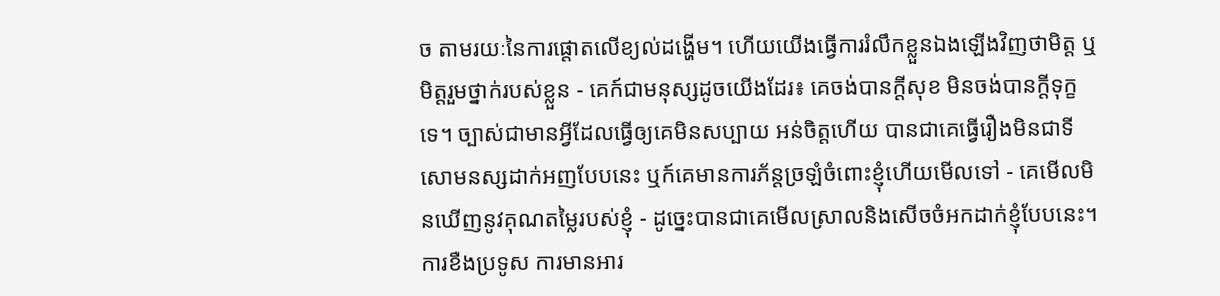ច តាមរយៈនៃការផ្តោតលើខ្យល់ដង្ហើម។ ហើយយើងធ្វើការរំលឹកខ្លួនឯងឡើងវិញថាមិត្ត ឬមិត្តរួមថ្នាក់របស់ខ្លួន - គេក៍ជាមនុស្សដូចយើងដែរ៖ គេចង់បានក្តីសុខ មិនចង់បានក្តីទុក្ខទេ។ ច្បាស់ជាមានអ្វីដែលធ្វើឲ្យគេមិនសប្បាយ អន់ចិត្តហើយ បានជាគេធ្វើរឿងមិនជាទីសោមនស្សដាក់អញបែបនេះ ឬក៍គេមានការភ័ន្តច្រឡំចំពោះខ្ញុំហើយមើលទៅ - គេមើលមិនឃើញនូវគុណតម្លៃរបស់ខ្ញុំ - ដូច្នេះបានជាគេមើលស្រាលនិងសើចចំអកដាក់ខ្ញុំបែបនេះ។ ការខឺងប្រទូស ការមានអារ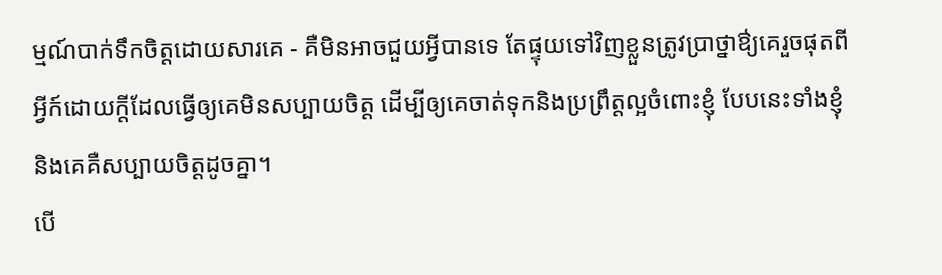ម្មណ៍បាក់ទឹកចិត្តដោយសារគេ - គឺមិនអាចជួយអ្វីបានទេ តែផ្ទុយទៅវិញខ្លួនត្រូវប្រាថ្នាឳ្យគេរួចផុតពីអ្វីក៍ដោយក្តីដែលធ្វើឲ្យគេមិនសប្បាយចិត្ត ដើម្បីឲ្យគេចាត់ទុកនិងប្រព្រឹត្តល្អចំពោះខ្ញុំ បែបនេះទាំងខ្ញុំនិងគេគឺសប្បាយចិត្តដូចគ្នា។
បើ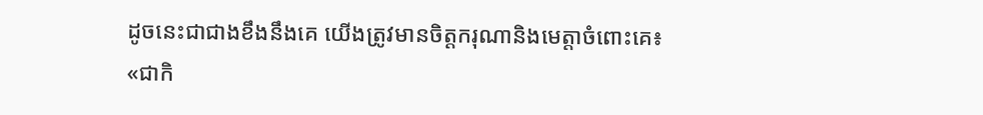ដូចនេះជាជាងខឹងនឹងគេ យើងត្រូវមានចិត្តករុណានិងមេត្តាចំពោះគេ៖ «ជាកិ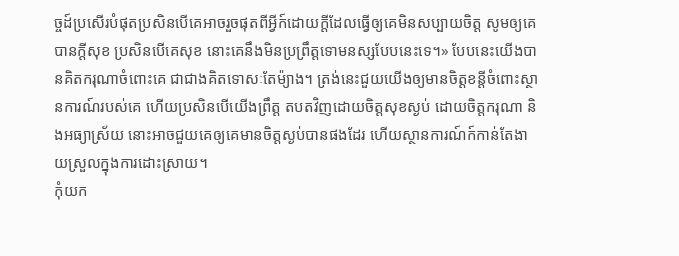ច្ចដ៍ប្រសើរបំផុតប្រសិនបើគេអាចរួចផុតពីអ្វីក៍ដោយក្តីដែលធ្វើឲ្យគេមិនសប្បាយចិត្ត សូមឲ្យគេបានក្តីសុខ ប្រសិនបើគេសុខ នោះគេនឹងមិនប្រព្រឹត្តទោមនស្សបែបនេះទេ។» បែបនេះយើងបានគិតករុណាចំពោះគេ ជាជាងគិតទោសៈតែម៉្យាង។ ត្រង់នេះជួយយើងឲ្យមានចិត្តខន្តីចំពោះស្ថានការណ៍របស់គេ ហើយប្រសិនបើយើងព្រឹត្ត តបតវិញដោយចិត្តសុខស្ងប់ ដោយចិត្តករុណា និងអធ្យាស្រ័យ នោះអាចជួយគេឲ្យគេមានចិត្តស្ងប់បានផងដែរ ហើយស្ថានការណ៍ក៍កាន់តែងាយស្រួលក្នុងការដោះស្រាយ។
កុំយក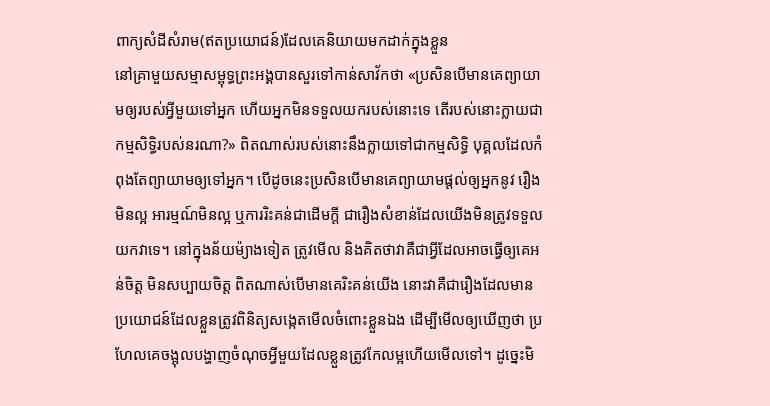ពាក្យសំដីសំរាម(ឥតប្រយោជន៍)ដែលគេនិយាយមកដាក់ក្នុងខ្លួន
នៅគ្រាមួយសម្មាសម្ពុទ្ធព្រះអង្គបានសួរទៅកាន់សាវ័កថា «ប្រសិនបើមានគេព្យាយាមឲ្យរបស់អ្វីមួយទៅអ្នក ហើយអ្នកមិនទទួលយករបស់នោះទេ តើរបស់នោះក្លាយជាកម្មសិទ្ធិរបស់នរណា?» ពិតណាស់របស់នោះនឹងក្លាយទៅជាកម្មសិទ្ធិ បុគ្គលដែលកំពុងតែព្យាយាមឲ្យទៅអ្នក។ បើដូចនេះប្រសិនបើមានគេព្យាយាមផ្តល់ឲ្យអ្នកនូវ រឿងមិនល្អ អារម្មណ៍មិនល្អ ឬការរិះគន់ជាដើមក្តី ជារឿងសំខាន់ដែលយើងមិនត្រូវទទួលយកវាទេ។ នៅក្នុងន័យម៉្យាងទៀត ត្រូវមើល និងគិតថាវាគឺជាអ្វីដែលអាចធ្វើឲ្យគេអន់ចិត្ត មិនសប្បាយចិត្ត ពិតណាស់បើមានគេរិះគន់យើង នោះវាគឺជារឿងដែលមានប្រយោជន៍ដែលខ្លួនត្រូវពិនិត្យសង្កេតមើលចំពោះខ្លួនឯង ដើម្បីមើលឲ្យឃើញថា ប្រហែលគេចង្អុលបង្ហាញចំណុចអ្វីមួយដែលខ្លួនត្រូវកែលម្អហើយមើលទៅ។ ដូច្នេះមិ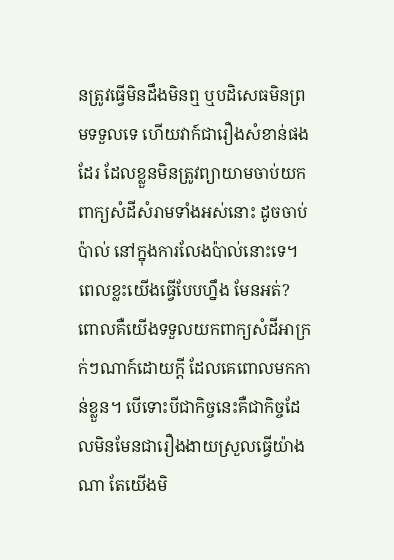នត្រូវធ្វើមិនដឹងមិនឮ ឬបដិសេធមិនព្រមទទួលទេ ហើយវាក៍ជារឿងសំខាន់ផងដែរ ដែលខ្លួនមិនត្រូវព្យាយាមចាប់យកពាក្យសំដីសំរាមទាំងអស់នោះ ដូចចាប់ប៉ាល់ នៅក្នុងការលែងប៉ាល់នោះទេ។
ពេលខ្លះយើងធ្វើបែបហ្នឹង មែនអត់? ពោលគឺយើងទទួលយកពាក្យសំដីអាក្រក់ៗណាក៍ដោយក្តី ដែលគេពោលមកកាន់ខ្លួន។ បើទោះបីជាកិច្ចនេះគឺជាកិច្ចដែលមិនមែនជារឿងងាយស្រួលធ្វើយ៉ាងណា តែយើងមិ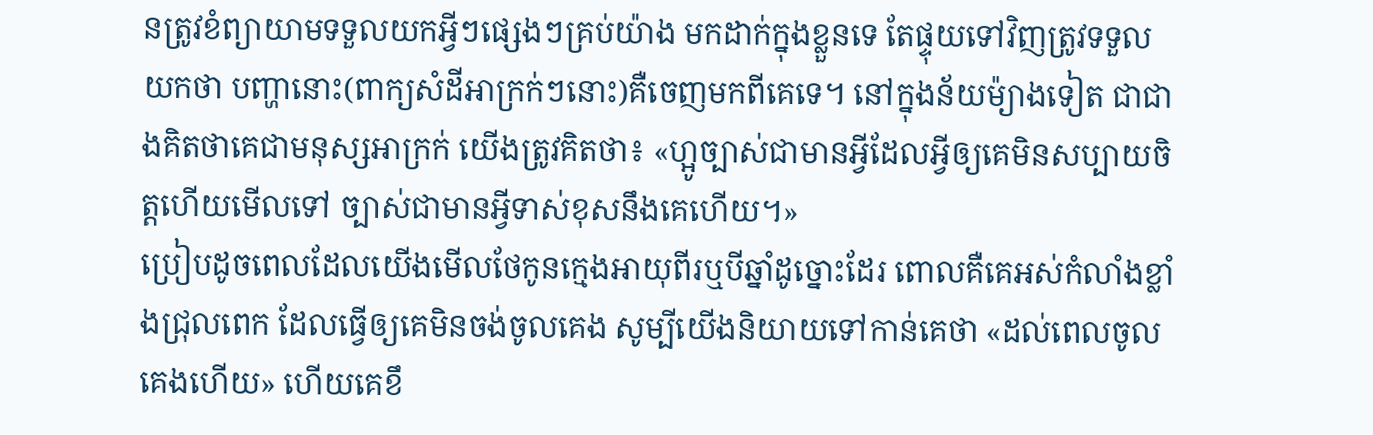នត្រូវខំព្យាយាមទទួលយកអ្វីៗផ្សេងៗគ្រប់យ៉ាង មកដាក់ក្នុងខ្លួនទេ តែផ្ទុយទៅវិញត្រូវទទួលយកថា បញ្ហានោះ(ពាក្យសំដីអាក្រក់ៗនោះ)គឺចេញមកពីគេទេ។ នៅក្នុងន័យម៉្យាងទៀត ជាជាងគិតថាគេជាមនុស្សអាក្រក់ យើងត្រូវគិតថា៖ «ហ្អូច្បាស់ជាមានអ្វីដែលអ្វីឲ្យគេមិនសប្បាយចិត្តហើយមើលទៅ ច្បាស់ជាមានអ្វីទាស់ខុសនឹងគេហើយ។»
ប្រៀបដូចពេលដែលយើងមើលថែកូនក្មេងអាយុពីរឬបីឆ្នាំដូច្នោះដែរ ពោលគឺគេអស់កំលាំងខ្លាំងជ្រុលពេក ដែលធ្វើឲ្យគេមិនចង់ចូលគេង សូម្បីយើងនិយាយទៅកាន់គេថា «ដល់ពេលចូលគេងហើយ» ហើយគេខឹ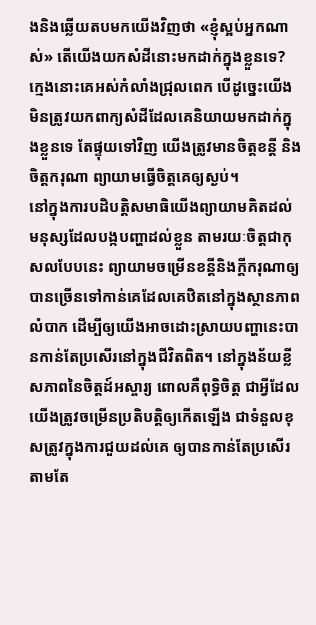ងនិងឆ្លើយតបមកយើងវិញថា «ខ្ញុំស្អប់អ្នកណាស់» តើយើងយកសំដីនោះមកដាក់ក្នុងខ្លួនទេ? ក្មេងនោះគេអស់កំលាំងជ្រុលពេក បើដូច្នេះយើងមិនត្រូវយកពាក្យសំដីដែលគេនិយាយមកដាក់ក្នុងខ្លួនទេ តែផ្ទុយទៅវិញ យើងត្រូវមានចិត្តខន្តី និងចិត្តករុណា ព្យាយាមធ្វើចិត្តគេឲ្យស្ងប់។
នៅក្នុងការបដិបត្តិសមាធិយើងព្យាយាមគិតដល់មនុស្សដែលបង្កបញ្ហាដល់ខ្លួន តាមរយៈចិត្តជាកុសលបែបនេះ ព្យាយាមចម្រើនខន្តីនិងក្តីករុណាឲ្យបានច្រើនទៅកាន់គេដែលគេឋិតនៅក្នុងស្ថានភាពលំបាក ដើម្បីឲ្យយើងអាចដោះស្រាយបញ្ហានេះបានកាន់តែប្រសើរនៅក្នុងជីវិតពិត។ នៅក្នុងន័យខ្លី សភាពនៃចិត្តដ៍អស្ចារ្យ ពោលគឺពុទ្ធិចិត្ត ជាអ្វីដែលយើងត្រូវចម្រើនប្រតិបត្តិឲ្យកើតឡើង ជាទំនួលខុសត្រូវក្នុងការជួយដល់គេ ឲ្យបានកាន់តែប្រសើរតាមតែ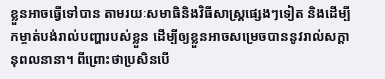ខ្លួនអាចធ្វើទៅបាន តាមរយៈសមាធិនិងវិធីសាស្រ្តផ្សេងៗទៀត និងដើម្បីកម្ចាត់បង់រាល់បញ្ហារបស់ខ្លួន ដើម្បីឲ្យខ្លួនអាចសម្រេចបាននូវរាល់សក្តានុពលនានា។ ពីព្រោះថាប្រសិនបើ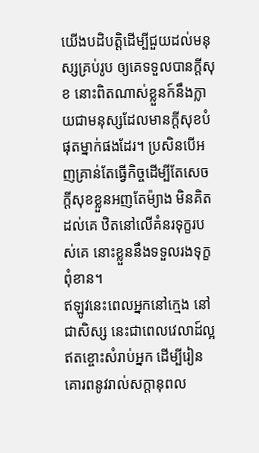យើងបដិបត្តិដើម្បីជួយដល់មនុស្សគ្រប់រូប ឲ្យគេទទួលបានក្តីសុខ នោះពិតណាស់ខ្លួនក៍នឹងក្លាយជាមនុស្សដែលមានក្តីសុខបំផុតម្នាក់ផងដែរ។ ប្រសិនបើអញគ្រាន់តែធ្វើកិច្ចដើម្បីតែសេចក្តីសុខខ្លួនអញតែម៉្យាង មិនគិតដល់គេ ឋិតនៅលើគំនរទុក្ខរបស់គេ នោះខ្លួននឹងទទួលរងទុក្ខពុំខាន។
ឥឡូវនេះពេលអ្នកនៅក្មេង នៅជាសិស្ស នេះជាពេលវេលាដ៍ល្អឥតខ្ចោះសំរាប់អ្នក ដើម្បីរៀនគោរពនូវរាល់សក្តានុពល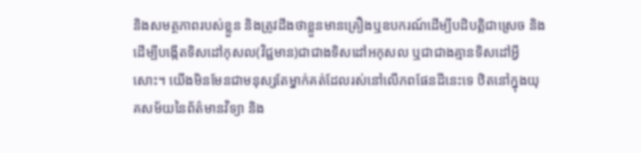និងសមត្ថភាពរបស់ខ្លួន និងត្រូវដឹងថាខ្លួនមានគ្រឿងឬឧបករណ៍ដើម្បីបដិបត្តិជាស្រេច និងដើម្បីបង្កើតទិសដៅកុសល(វិជ្ជមាន)ជាជាងទិសដៅអកុសល ឬជាជាងគ្មានទិសដៅអ្វីសោះ។ យើងមិនមែនជាមនុស្សតែម្នាក់គត់ដែលរស់នៅលើភពផែនដីនេះទេ ឋិតនៅក្នុងយុគសម័យនៃព័ត៌មានវិទ្យា និង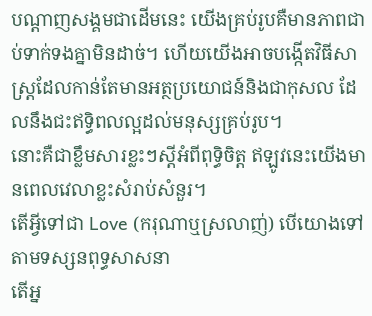បណ្តាញសង្គមជាដើមនេះ យើងគ្រប់រូបគឺមានភាពជាប់ទាក់ទងគ្នាមិនដាច់។ ហើយយើងអាចបង្កើតវិធីសាស្រ្តដែលកាន់តែមានអត្ថប្រយោជន៍និងជាកុសល ដែលនឹងជះឥទ្ធិពលល្អដល់មនុស្សគ្រប់រូប។
នោះគឺជាខ្លឹមសារខ្លះៗស្តីអំពីពុទ្ធិចិត្ត ឥឡូវនេះយើងមានពេលវេលាខ្លះសំរាប់សំនួរ។
តើអ្វីទៅជា Love (ករុណាឬស្រលាញ់) បើយោងទៅតាមទស្សនពុទ្ធសាសនា
តើអ្ន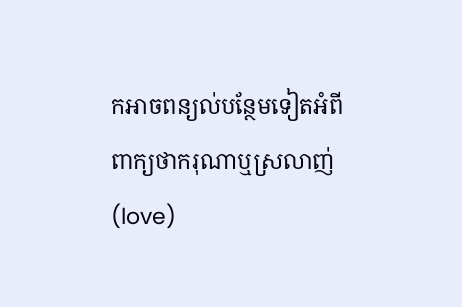កអាចពន្យល់បន្ថែមទៀតអំពីពាក្យថាករុណាឬស្រលាញ់ (love)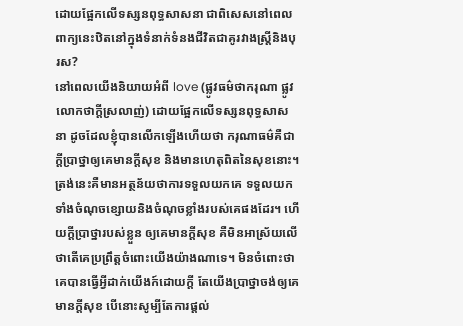ដោយផ្អែកលើទស្សនពុទ្ធសាសនា ជាពិសេសនៅពេលពាក្យនេះឋិតនៅក្នុងទំនាក់ទំនងជីវិតជាគូរវាងស្រ្តីនិងបុរស?
នៅពេលយើងនិយាយអំពី love (ផ្លូវធម៌ថាករុណា ផ្លូវលោកថាក្តីស្រលាញ់) ដោយផ្អែកលើទស្សនពុទ្ធសាសនា ដូចដែលខ្ញុំបានលើកឡើងហើយថា ករុណាធម៌គឺជាក្តីប្រាថ្នាឲ្យគេមានក្តីសុខ និងមានហេតុពិតនៃសុខនោះ។ ត្រង់នេះគឺមានអត្ថន័យថាការទទួលយកគេ ទទួលយកទាំងចំណុចខ្សោយនិងចំណុចខ្លាំងរបស់គេផងដែរ។ ហើយក្តីប្រាថ្នារបស់ខ្លួន ឲ្យគេមានក្តីសុខ គឺមិនអាស្រ័យលើថាតើគេប្រព្រឹត្តចំពោះយើងយ៉ាងណាទេ។ មិនចំពោះថាគេបានធ្វើអ្វីដាក់យើងក៍ដោយក្តី តែយើងប្រាថ្នាចង់ឲ្យគេមានក្តីសុខ បើនោះសូម្បីតែការផ្តល់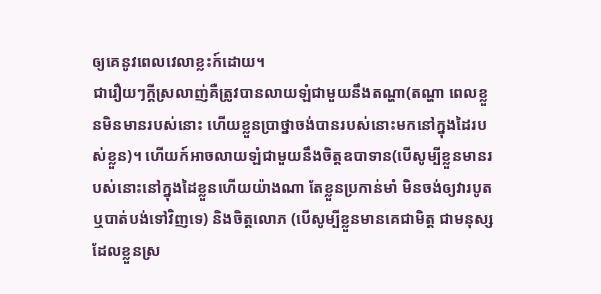ឲ្យគេនូវពេលវេលាខ្លះក៍ដោយ។
ជារឿយៗក្តីស្រលាញ់គឺត្រូវបានលាយឡំជាមួយនឹងតណ្ហា(តណ្ហា ពេលខ្លួនមិនមានរបស់នោះ ហើយខ្លួនប្រាថ្នាចង់បានរបស់នោះមកនៅក្នុងដៃរបស់ខ្លួន)។ ហើយក៍អាចលាយឡំជាមួយនឹងចិត្តឧបាទាន(បើសូម្បីខ្លួនមានរបស់នោះនៅក្នុងដៃខ្លួនហើយយ៉ាងណា តែខ្លួនប្រកាន់មាំ មិនចង់ឲ្យវារបូតឬបាត់បង់ទៅវិញទេ) និងចិត្តលោភ (បើសូម្បីខ្លួនមានគេជាមិត្ត ជាមនុស្សដែលខ្លួនស្រ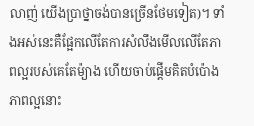លាញ់ យើងប្រាថ្នាចង់បានច្រើនថែមទៀត)។ ទាំងអស់នេះគឺផ្អែកលើតែការសំលឹងមើលលើតែភាពល្អរបស់គេតែម៉្យាង ហើយចាប់ផ្តើមគិតបំប៉ោងភាពល្អនោះ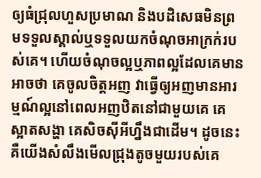ឲ្យធំជ្រុលហួសប្រមាណ និងបដិសេធមិនព្រមទទួលស្គាល់ឬទទួលយកចំណុចអាក្រក់របស់គេ។ ហើយចំណុចល្អឬភាពល្អដែលគេមាន អាចថា គេចូលចិត្តអញ វាធ្វើឲ្យអញមានអារម្មណ៍ល្អនៅពេលអញឋិតនៅជាមួយគេ គេស្អាតសង្ហា គេសិចស៊ីអីហ្នឹងជាដើម។ ដូចនេះគឺយើងសំលឹងមើលជ្រុងតូចមួយរបស់គេ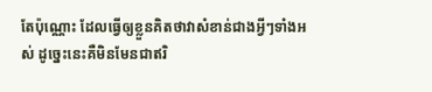តែប៉ុណ្ណោះ ដែលធ្វើឲ្យខ្លួនគិតថាវាសំខាន់ជាងអ្វីៗទាំងអស់ ដូច្នេះនេះគឺមិនមែនជាឥរិ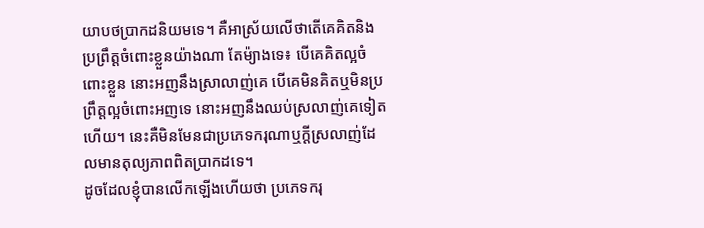យាបថប្រាកដនិយមទេ។ គឺអាស្រ័យលើថាតើគេគិតនិងប្រព្រឹត្តចំពោះខ្លួនយ៉ាងណា តែម៉្យាងទេ៖ បើគេគិតល្អចំពោះខ្លួន នោះអញនឹងស្រាលាញ់គេ បើគេមិនគិតឬមិនប្រព្រឹត្តល្អចំពោះអញទេ នោះអញនឹងឈប់ស្រលាញ់គេទៀតហើយ។ នេះគឺមិនមែនជាប្រភេទករុណាឬក្តីស្រលាញ់ដែលមានតុល្យភាពពិតប្រាកដទេ។
ដូចដែលខ្ញុំបានលើកឡើងហើយថា ប្រភេទករុ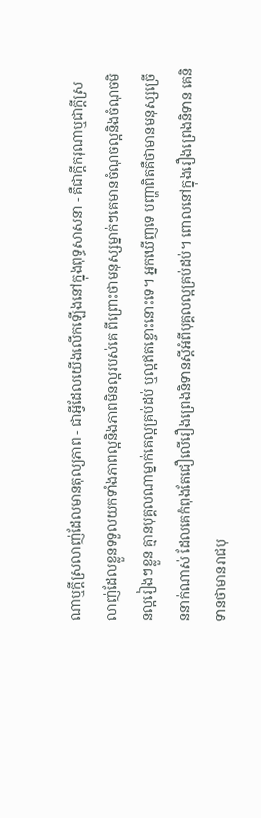ណាឬក្តីស្រលាញ់ដែលមានតុល្យភាព - ជាអ្វីដែលយើងលើកឡើងនៅក្នុងពុទ្ធសាសនា - គឺជាក្តីករុណាឬជាក្តីស្រលាញ់ដែលខ្លួនទទួលយកទាំងភាពល្អនិងភាពមិនល្អរបស់គេ ពីព្រោះថាមនុស្សម្នាក់ៗគេមានចំណុចល្អនិងចំណុចមិនល្អរៀងៗខ្លួន គ្មានបុគ្គលណាម្នាក់គេល្អគ្រប់ដប់ ឬល្អឥតខ្ចោះនោះទេ។ អ្នកឃើញទេ បញ្ហាពិតគឺថាមានមនុស្សច្រើននាក់ណាស់ ដែលគេកំពុងតែជឿលើរឿងព្រេងនិទានស្តីអំពីបុគ្គលល្អគ្រប់ដប់។ ពោលនៅក្នុងរឿងព្រេងនិទាន គេនិទានថាមានរាជបុ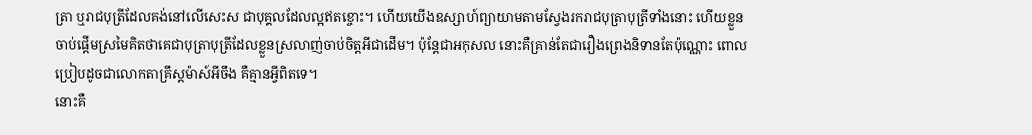ត្រា ឬរាជបុត្រីដែលគង់នៅលើសេះស ជាបុគ្គលដែលល្អឥតខ្ចោះ។ ហើយយើងឧស្សាហ៍ព្យាយាមតាមស្វែងរករាជបុត្រាបុត្រីទាំងនោះ ហើយខ្លួនចាប់ផ្តើមស្រមៃគិតថាគេជាបុត្រាបុត្រីដែលខ្លួនស្រលាញ់ចាប់ចិត្តអីជាដើម។ ប៉ុន្តែជាអកុសល នោះគឺគ្រាន់តែជារឿងព្រេងនិទានតែប៉ុណ្ណោះ ពោលប្រៀបដូចជាលោកតាគ្រឹស្តម៉ាស៍អីចឹង គឺគ្មានអ្វីពិតទេ។
នោះគឺ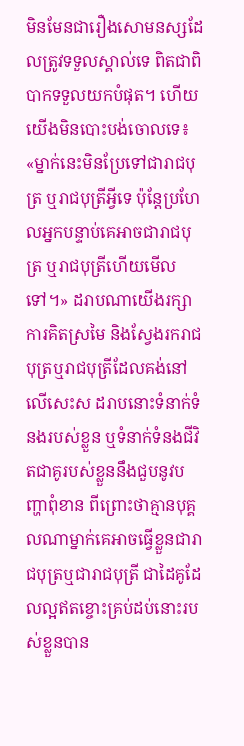មិនមែនជារឿងសោមនស្សដែលត្រូវទទួលស្គាល់ទេ ពិតជាពិបាកទទួលយកបំផុត។ ហើយយើងមិនបោះបង់ចោលទេ៖ «ម្នាក់នេះមិនប្រែទៅជារាជបុត្រ ឬរាជបុត្រីអ្វីទេ ប៉ុន្តែប្រហែលអ្នកបន្ទាប់គេអាចជារាជបុត្រ ឬរាជបុត្រីហើយមើលទៅ។» ដរាបណាយើងរក្សាការគិតស្រមៃ និងស្វែងរករាជបុត្រឬរាជបុត្រីដែលគង់នៅលើសេះស ដរាបនោះទំនាក់ទំនងរបស់ខ្លួន ឬទំនាក់ទំនងជីវិតជាគូរបស់ខ្លួននឹងជួបនូវបញ្ហាពុំខាន ពីព្រោះថាគ្មានបុគ្គលណាម្នាក់គេអាចធ្វើខ្លួនជារាជបុត្រឬជារាជបុត្រី ជាដៃគូដែលល្អឥតខ្ចោះគ្រប់ដប់នោះរបស់ខ្លួនបាន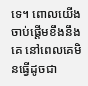ទេ។ ពោលយើងចាប់ផ្តើមខឹងនឹងគេ នៅពេលគេមិនធ្វើដូចជា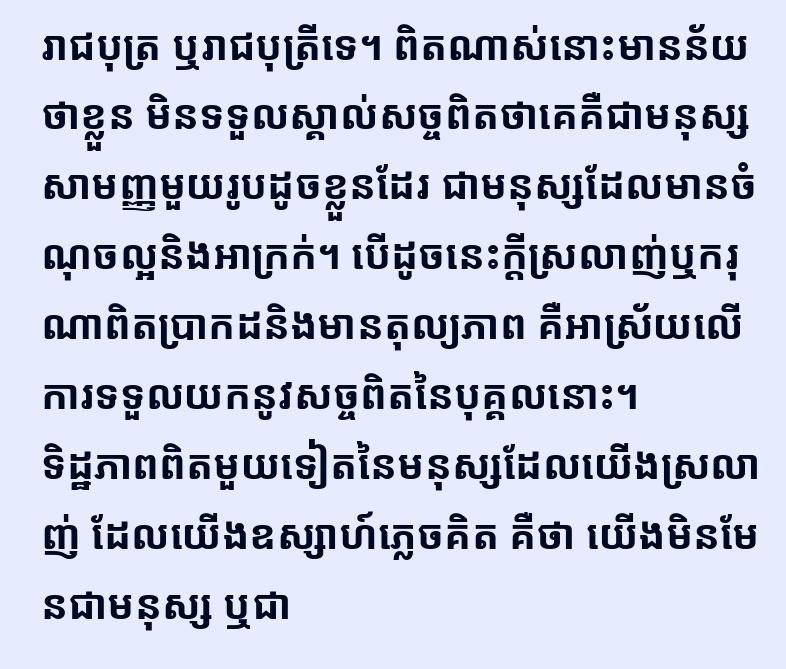រាជបុត្រ ឬរាជបុត្រីទេ។ ពិតណាស់នោះមានន័យថាខ្លួន មិនទទួលស្គាល់សច្ចពិតថាគេគឺជាមនុស្សសាមញ្ញមួយរូបដូចខ្លួនដែរ ជាមនុស្សដែលមានចំណុចល្អនិងអាក្រក់។ បើដូចនេះក្តីស្រលាញ់ឬករុណាពិតប្រាកដនិងមានតុល្យភាព គឺអាស្រ័យលើការទទួលយកនូវសច្ចពិតនៃបុគ្គលនោះ។
ទិដ្ឋភាពពិតមួយទៀតនៃមនុស្សដែលយើងស្រលាញ់ ដែលយើងឧស្សាហ៍ភ្លេចគិត គឺថា យើងមិនមែនជាមនុស្ស ឬជា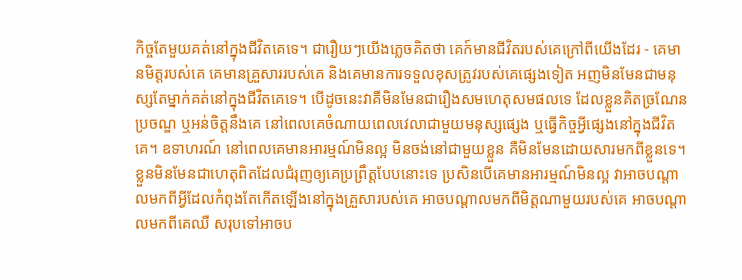កិច្ចតែមួយគត់នៅក្នុងជីវិតគេទេ។ ជារឿយៗយើងភ្លេចគិតថា គេក៍មានជីវិតរបស់គេក្រៅពីយើងដែរ - គេមានមិត្តរបស់គេ គេមានគ្រួសាររបស់គេ និងគេមានការទទួលខុសត្រូវរបស់គេផ្សេងទៀត អញមិនមែនជាមនុស្សតែម្នាក់គត់នៅក្នុងជីវិតគេទេ។ បើដូចនេះវាគឺមិនមែនជារឿងសមហេតុសមផលទេ ដែលខ្លួនគិតច្រណែនប្រចណ្ឌ ឬអន់ចិត្តនឹងគេ នៅពេលគេចំណាយពេលវេលាជាមួយមនុស្សផ្សេង ឬធ្វើកិច្ចអ្វីផ្សេងនៅក្នុងជីវិតគេ។ ឧទាហរណ៍ នៅពេលគេមានអារម្មណ៍មិនល្អ មិនចង់នៅជាមួយខ្លួន គឺមិនមែនដោយសារមកពីខ្លួនទេ។ ខ្លួនមិនមែនជាហេតុពិតដែលជំរុញឲ្យគេប្រព្រឹត្តបែបនោះទេ ប្រសិនបើគេមានអារម្មណ៍មិនល្អ វាអាចបណ្តាលមកពីអ្វីដែលកំពុងតែកើតឡើងនៅក្នុងគ្រួសារបស់គេ អាចបណ្តាលមកពីមិត្តណាមួយរបស់គេ អាចបណ្តាលមកពីគេឈឺ សរុបទៅអាចប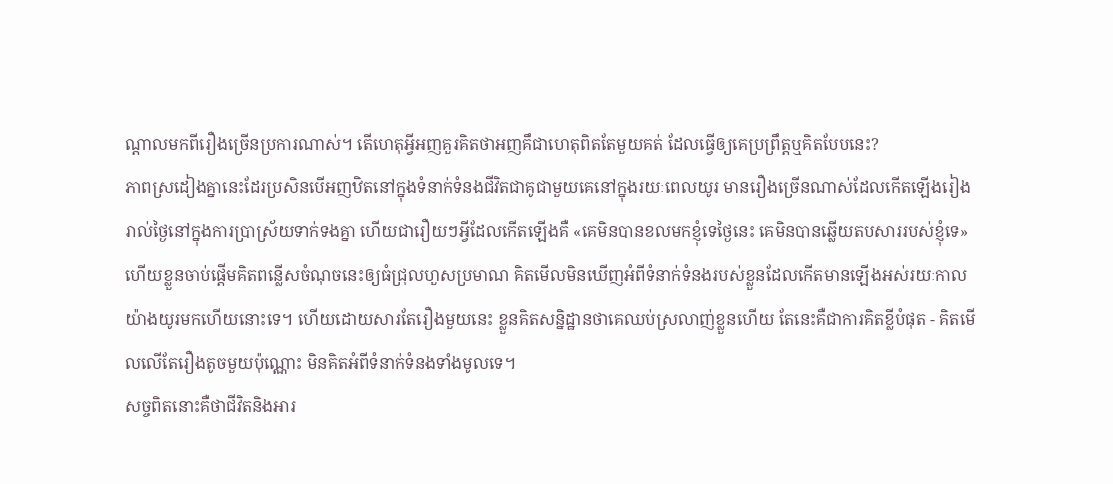ណ្តាលមកពីរឿងច្រើនប្រការណាស់។ តើហេតុអ្វីអញគួរគិតថាអញគឹជាហេតុពិតតែមួយគត់ ដែលធ្វើឲ្យគេប្រព្រឹត្តឬគិតបែបនេះ?
ភាពស្រដៀងគ្នានេះដែរប្រសិនបើអញឋិតនៅក្នុងទំនាក់ទំនងជីវិតជាគូជាមួយគេនៅក្នុងរយៈពេលយូរ មានរឿងច្រើនណាស់ដែលកើតឡើងរៀងរាល់ថ្ងៃនៅក្នុងការប្រាស្រ័យទាក់ទងគ្នា ហើយជារឿយៗអ្វីដែលកើតឡើងគឺ «គេមិនបានខលមកខ្ញុំទេថ្ងៃនេះ គេមិនបានឆ្លើយតបសាររបស់ខ្ញុំទេ» ហើយខ្លួនចាប់ផ្តើមគិតពន្លើសចំណុចនេះឲ្យធំជ្រុលហួសប្រមាណ គិតមើលមិនឃើញអំពីទំនាក់ទំនងរបស់ខ្លួនដែលកើតមានឡើងអស់រយៈកាលយ៉ាងយូរមកហើយនោះទេ។ ហើយដោយសារតែរឿងមួយនេះ ខ្លួនគិតសន្និដ្ឋានថាគេឈប់ស្រលាញ់ខ្លួនហើយ តែនេះគឺជាការគិតខ្លីបំផុត - គិតមើលលើតែរឿងតូចមួយប៉ុណ្ណោះ មិនគិតអំពីទំនាក់ទំនងទាំងមូលទេ។
សច្ចពិតនោះគឺថាជីវិតនិងអារ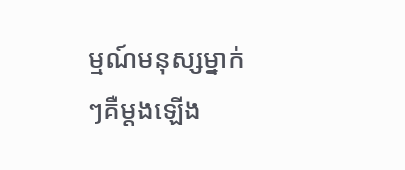ម្មណ៍មនុស្សម្នាក់ៗគឺម្តងឡើង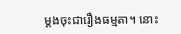ម្តងចុះជារឿងធម្មតា។ នោះ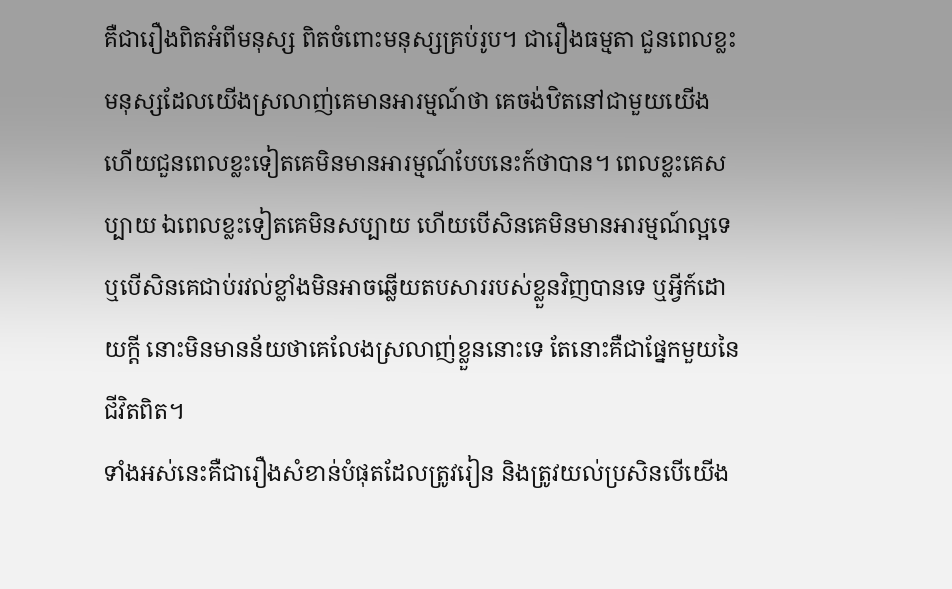គឺជារឿងពិតអំពីមនុស្ស ពិតចំពោះមនុស្សគ្រប់រូប។ ជារឿងធម្មតា ជួនពេលខ្លះមនុស្សដែលយើងស្រលាញ់គេមានអារម្មណ៍ថា គេចង់ឋិតនៅជាមួយយើង ហើយជួនពេលខ្លះទៀតគេមិនមានអារម្មណ៍បែបនេះក៍ថាបាន។ ពេលខ្លះគេសប្បាយ ឯពេលខ្លះទៀតគេមិនសប្បាយ ហើយបើសិនគេមិនមានអារម្មណ៍ល្អទេ ឬបើសិនគេជាប់រវល់ខ្លាំងមិនអាចឆ្លើយតបសាររបស់ខ្លួនវិញបានទេ ឬអ្វីក៍ដោយក្តី នោះមិនមានន័យថាគេលែងស្រលាញ់ខ្លួននោះទេ តែនោះគឺជាផ្នែកមួយនៃជីវិតពិត។
ទាំងអស់នេះគឺជារឿងសំខាន់បំផុតដែលត្រូវរៀន និងត្រូវយល់ប្រសិនបើយើង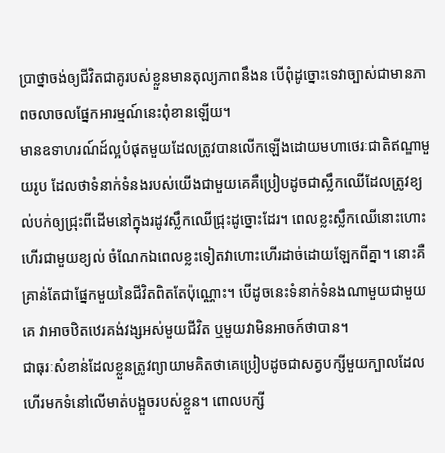ប្រាថ្នាចង់ឲ្យជីវិតជាគូរបស់ខ្លួនមានតុល្យភាពនឹងន បើពុំដូច្នោះទេវាច្បាស់ជាមានភាពចលាចលផ្នែកអារម្មណ៍នេះពុំខានឡើយ។
មានឧទាហរណ៍ដ៍ល្អបំផុតមួយដែលត្រូវបានលើកឡើងដោយមហាថេរៈជាតិឥណ្ឌាមួយរូប ដែលថាទំនាក់ទំនងរបស់យើងជាមួយគេគឺប្រៀបដូចជាស្លឹកឈើដែលត្រូវខ្យល់បក់ឲ្យជ្រុះពីដើមនៅក្នុងរដូវស្លឹកឈើជ្រុះដូច្នោះដែរ។ ពេលខ្លះស្លឹកឈើនោះហោះហើរជាមួយខ្យល់ ចំណែកឯពេលខ្លះទៀតវាហោះហើរដាច់ដោយឡែកពីគ្នា។ នោះគឺគ្រាន់តែជាផ្នែកមួយនៃជីវិតពិតតែប៉ុណ្ណោះ។ បើដូចនេះទំនាក់ទំនងណាមួយជាមួយគេ វាអាចឋិតឋេរគង់វង្សអស់មួយជីវិត ឬមួយវាមិនអាចក៍ថាបាន។
ជាធុរៈសំខាន់ដែលខ្លួនត្រូវព្យាយាមគិតថាគេប្រៀបដូចជាសត្វបក្សីមួយក្បាលដែលហើរមកទំនៅលើមាត់បង្អួចរបស់ខ្លួន។ ពោលបក្សី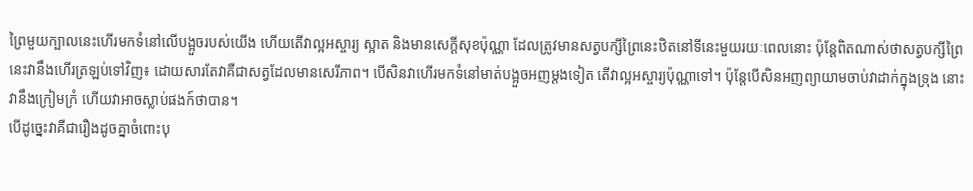ព្រៃមួយក្បាលនេះហើរមកទំនៅលើបង្អួចរបស់យើង ហើយតើវាល្អអស្ចារ្យ ស្អាត និងមានសេក្តីសុខប៉ុណ្ណា ដែលត្រូវមានសត្វបក្សីព្រៃនេះឋិតនៅទីនេះមួយរយៈពេលនោះ ប៉ុន្តែពិតណាស់ថាសត្វបក្សីព្រៃនេះវានឹងហើរត្រឡប់ទៅវិញ៖ ដោយសារតែវាគឺជាសត្វដែលមានសេរីភាព។ បើសិនវាហើរមកទំនៅមាត់បង្អួចអញម្តងទៀត តើវាល្អអស្ចារ្យប៉ុណ្ណាទៅ។ ប៉ុន្តែបើសិនអញព្យាយាមចាប់វាដាក់ក្នុងទ្រុង នោះវានឹងក្រៀមក្រំ ហើយវាអាចស្លាប់ផងក៍ថាបាន។
បើដូច្នេះវាគឺជារឿងដូចគ្នាចំពោះបុ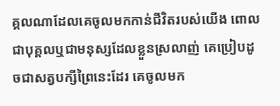គ្គលណាដែលគេចូលមកកាន់ជីវិតរបស់យើង ពោលជាបុគ្គលឬជាមនុស្សដែលខ្លួនស្រលាញ់ គេប្រៀបដូចជាសត្វបក្សីព្រៃនេះដែរ គេចូលមក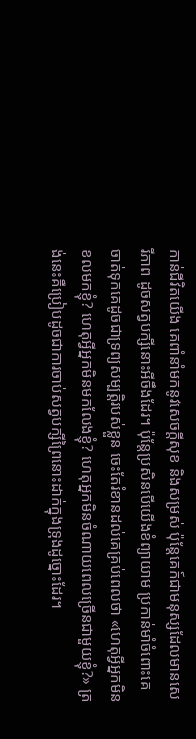កាន់ជីវិតយើង គេពាំនាំមកនូវសេចក្តីសុខ និងសម្រស់ ប៉ុន្តែគេក៍ជាមនុស្សដែលមានសេរីភាព ដូចសត្វបក្សីនោះអីចឹងដែរ។ ប៉ុន្តែប្រសិនបើយើងខំព្យាយាម ប្រកាន់មាំចំពោះគេ ចាត់ទុកគេដូចជាទ្រព្យសម្បត្តិរបស់ខ្លួន ចេះតែរំខានដល់គេគ្រប់ពេលថា «ហេតុអ្វីអ្នកមិនខលមកខ្ញុំ? ហេតុអ្វីអ្នកមិនមកលែងខ្ញុំ? ហេតុអ្នកមិនចំណាយពេលច្រើនជាមួយខ្ញុំ?» ត្រង់នេះគឺប្រៀបដូចជាការចាប់សត្វបក្សីព្រៃនោះដាក់ក្នុងទ្រុងដូច្នោះដែរ។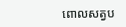ពោលសត្វប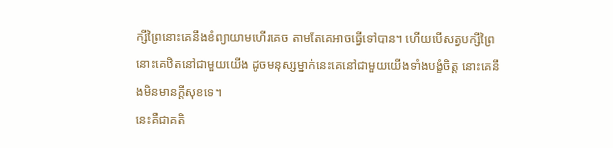ក្សីព្រៃនោះគេនឹងខំព្យាយាមហើរគេច តាមតែគេអាចធ្វើទៅបាន។ ហើយបើសត្វបក្សីព្រៃនោះគេឋិតនៅជាមួយយើង ដូចមនុស្សម្នាក់នេះគេនៅជាមួយយើងទាំងបង្ខំចិត្ត នោះគេនឹងមិនមានក្តីសុខទេ។
នេះគឺជាគតិ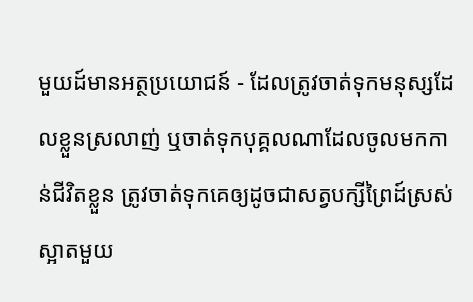មួយដ៍មានអត្ថប្រយោជន៍ - ដែលត្រូវចាត់ទុកមនុស្សដែលខ្លួនស្រលាញ់ ឬចាត់ទុកបុគ្គលណាដែលចូលមកកាន់ជីវិតខ្លួន ត្រូវចាត់ទុកគេឲ្យដូចជាសត្វបក្សីព្រៃដ៍ស្រស់ស្អាតមួយ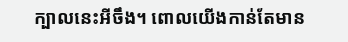ក្បាលនេះអីចឹង។ ពោលយើងកាន់តែមាន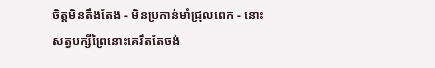ចិត្តមិនតឹងតែង - មិនប្រកាន់មាំជ្រុលពេក - នោះសត្វបក្សីព្រៃនោះគេរឹតតែចង់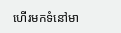ហើរមកទំនៅមា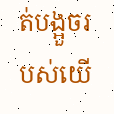ត់បង្អួចរបស់យើ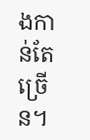ងកាន់តែច្រើន។